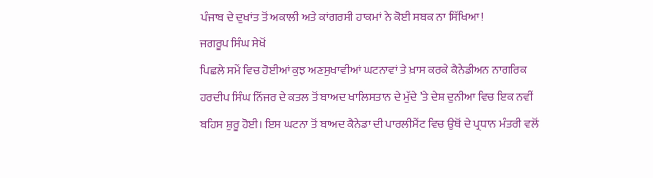ਪੰਜਾਬ ਦੇ ਦੁਖਾਂਤ ਤੋਂ ਅਕਾਲੀ ਅਤੇ ਕਾਂਗਰਸੀ ਹਾਕਮਾਂ ਨੇ ਕੋਈ ਸਬਕ ਨਾ ਸਿੱਖਿਆ!
ਜਗਰੂਪ ਸਿੰਘ ਸੇਖੋਂ
ਪਿਛਲੇ ਸਮੇਂ ਵਿਚ ਹੋਈਆਂ ਕੁਝ ਅਣਸੁਖਾਵੀਆਂ ਘਟਨਾਵਾਂ ਤੇ ਖ਼ਾਸ ਕਰਕੇ ਕੈਨੇਡੀਅਨ ਨਾਗਰਿਕ ਹਰਦੀਪ ਸਿੰਘ ਨਿੱਜਰ ਦੇ ਕਤਲ ਤੋਂ ਬਾਅਦ ਖਾਲਿਸਤਾਨ ਦੇ ਮੁੱਦੇ ’ਤੇ ਦੇਸ਼ ਦੁਨੀਆ ਵਿਚ ਇਕ ਨਵੀਂ ਬਹਿਸ ਸ਼ੁਰੂ ਹੋਈ। ਇਸ ਘਟਨਾ ਤੋਂ ਬਾਅਦ ਕੈਨੇਡਾ ਦੀ ਪਾਰਲੀਮੈਂਟ ਵਿਚ ਉਥੋਂ ਦੇ ਪ੍ਰਧਾਨ ਮੰਤਰੀ ਵਲੋਂ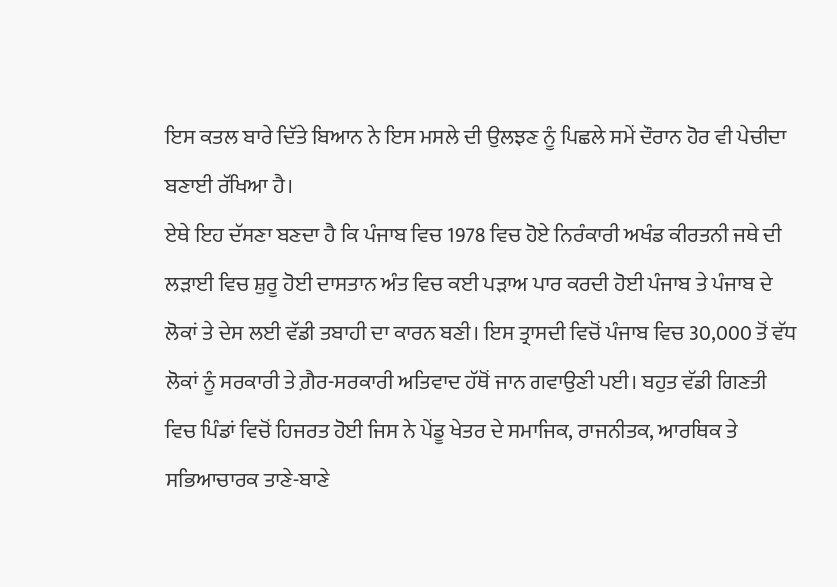ਇਸ ਕਤਲ ਬਾਰੇ ਦਿੱਤੇ ਬਿਆਨ ਨੇ ਇਸ ਮਸਲੇ ਦੀ ਉਲਝਣ ਨੂੰ ਪਿਛਲੇ ਸਮੇਂ ਦੌਰਾਨ ਹੋਰ ਵੀ ਪੇਚੀਦਾ ਬਣਾਈ ਰੱਖਿਆ ਹੈ।
ਏਥੇ ਇਹ ਦੱਸਣਾ ਬਣਦਾ ਹੈ ਕਿ ਪੰਜਾਬ ਵਿਚ 1978 ਵਿਚ ਹੋਏ ਨਿਰੰਕਾਰੀ ਅਖੰਡ ਕੀਰਤਨੀ ਜਥੇ ਦੀ ਲੜਾਈ ਵਿਚ ਸ਼ੁਰੂ ਹੋਈ ਦਾਸਤਾਨ ਅੰਤ ਵਿਚ ਕਈ ਪੜਾਅ ਪਾਰ ਕਰਦੀ ਹੋਈ ਪੰਜਾਬ ਤੇ ਪੰਜਾਬ ਦੇ ਲੋਕਾਂ ਤੇ ਦੇਸ ਲਈ ਵੱਡੀ ਤਬਾਹੀ ਦਾ ਕਾਰਨ ਬਣੀ। ਇਸ ਤ੍ਰਾਸਦੀ ਵਿਚੋਂ ਪੰਜਾਬ ਵਿਚ 30,000 ਤੋਂ ਵੱਧ ਲੋਕਾਂ ਨੂੰ ਸਰਕਾਰੀ ਤੇ ਗ਼ੈਰ-ਸਰਕਾਰੀ ਅਤਿਵਾਦ ਹੱਥੋਂ ਜਾਨ ਗਵਾਉਣੀ ਪਈ। ਬਹੁਤ ਵੱਡੀ ਗਿਣਤੀ ਵਿਚ ਪਿੰਡਾਂ ਵਿਚੋਂ ਹਿਜਰਤ ਹੋਈ ਜਿਸ ਨੇ ਪੇਂਡੂ ਖੇਤਰ ਦੇ ਸਮਾਜਿਕ, ਰਾਜਨੀਤਕ, ਆਰਥਿਕ ਤੇ ਸਭਿਆਚਾਰਕ ਤਾਣੇ-ਬਾਣੇ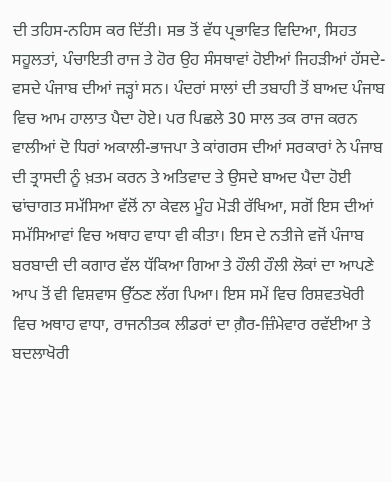ਦੀ ਤਹਿਸ-ਨਹਿਸ ਕਰ ਦਿੱਤੀ। ਸਭ ਤੋਂ ਵੱਧ ਪ੍ਰਭਾਵਿਤ ਵਿਦਿਆ, ਸਿਹਤ ਸਹੂਲਤਾਂ, ਪੰਚਾਇਤੀ ਰਾਜ ਤੇ ਹੋਰ ਉਹ ਸੰਸਥਾਵਾਂ ਹੋਈਆਂ ਜਿਹੜੀਆਂ ਹੱਸਦੇ-ਵਸਦੇ ਪੰਜਾਬ ਦੀਆਂ ਜੜ੍ਹਾਂ ਸਨ। ਪੰਦਰਾਂ ਸਾਲਾਂ ਦੀ ਤਬਾਹੀ ਤੋਂ ਬਾਅਦ ਪੰਜਾਬ ਵਿਚ ਆਮ ਹਾਲਾਤ ਪੈਦਾ ਹੋਏ। ਪਰ ਪਿਛਲੇ 30 ਸਾਲ ਤਕ ਰਾਜ ਕਰਨ ਵਾਲੀਆਂ ਦੋ ਧਿਰਾਂ ਅਕਾਲੀ-ਭਾਜਪਾ ਤੇ ਕਾਂਗਰਸ ਦੀਆਂ ਸਰਕਾਰਾਂ ਨੇ ਪੰਜਾਬ ਦੀ ਤ੍ਰਾਸਦੀ ਨੂੰ ਖ਼ਤਮ ਕਰਨ ਤੇ ਅਤਿਵਾਦ ਤੇ ਉਸਦੇ ਬਾਅਦ ਪੈਦਾ ਹੋਈ ਢਾਂਚਾਗਤ ਸਮੱਸਿਆ ਵੱਲੋਂ ਨਾ ਕੇਵਲ ਮੂੰਹ ਮੋੜੀ ਰੱਖਿਆ, ਸਗੋਂ ਇਸ ਦੀਆਂ ਸਮੱਸਿਆਵਾਂ ਵਿਚ ਅਥਾਹ ਵਾਧਾ ਵੀ ਕੀਤਾ। ਇਸ ਦੇ ਨਤੀਜੇ ਵਜੋਂ ਪੰਜਾਬ ਬਰਬਾਦੀ ਦੀ ਕਗਾਰ ਵੱਲ ਧੱਕਿਆ ਗਿਆ ਤੇ ਹੌਲੀ ਹੌਲੀ ਲੋਕਾਂ ਦਾ ਆਪਣੇ ਆਪ ਤੋਂ ਵੀ ਵਿਸ਼ਵਾਸ ਉੱਠਣ ਲੱਗ ਪਿਆ। ਇਸ ਸਮੇਂ ਵਿਚ ਰਿਸ਼ਵਤਖੋਰੀ ਵਿਚ ਅਥਾਹ ਵਾਧਾ, ਰਾਜਨੀਤਕ ਲੀਡਰਾਂ ਦਾ ਗ਼ੈਰ-ਜ਼ਿੰਮੇਵਾਰ ਰਵੱਈਆ ਤੇ ਬਦਲਾਖੋਰੀ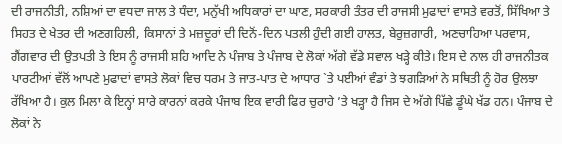ਦੀ ਰਾਜਨੀਤੀ, ਨਸ਼ਿਆਂ ਦਾ ਵਧਦਾ ਜਾਲ ਤੇ ਧੰਦਾ, ਮਨੁੱਖੀ ਅਧਿਕਾਰਾਂ ਦਾ ਘਾਣ, ਸਰਕਾਰੀ ਤੰਤਰ ਦੀ ਰਾਜਸੀ ਮੁਫਾਦਾਂ ਵਾਸਤੇ ਵਰਤੋਂ, ਸਿੱਖਿਆ ਤੇ ਸਿਹਤ ਦੇ ਖੇਤਰ ਦੀ ਅਣਗਹਿਲੀ, ਕਿਸਾਨਾਂ ਤੇ ਮਜ਼ਦੂਰਾਂ ਦੀ ਦਿਨੋਂ-ਦਿਨ ਪਤਲੀ ਹੁੰਦੀ ਗਈ ਹਾਲਤ, ਬੇਰੁਜ਼ਗਾਰੀ, ਅਣਚਾਹਿਆ ਪਰਵਾਸ, ਗੈਂਗਵਾਰ ਦੀ ਉਤਪਤੀ ਤੇ ਇਸ ਨੂੰ ਰਾਜਸੀ ਸ਼ਹਿ ਆਦਿ ਨੇ ਪੰਜਾਬ ਤੇ ਪੰਜਾਬ ਦੇ ਲੋਕਾਂ ਅੱਗੇ ਵੱਡੇ ਸਵਾਲ ਖੜ੍ਹੇ ਕੀਤੇ। ਇਸ ਦੇ ਨਾਲ ਹੀ ਰਾਜਨੀਤਕ ਪਾਰਟੀਆਂ ਵੱਲੋਂ ਆਪਣੇ ਮੁਫਾਦਾਂ ਵਾਸਤੇ ਲੋਕਾਂ ਵਿਚ ਧਰਮ ਤੇ ਜਾਤ-ਪਾਤ ਦੇ ਆਧਾਰ `ਤੇ ਪਈਆਂ ਵੰਡਾਂ ਤੇ ਝਗੜਿਆਂ ਨੇ ਸਥਿਤੀ ਨੂੰ ਹੋਰ ਉਲਝਾ ਰੱਖਿਆ ਹੈ। ਕੁਲ ਮਿਲਾ ਕੇ ਇਨ੍ਹਾਂ ਸਾਰੇ ਕਾਰਨਾਂ ਕਰਕੇ ਪੰਜਾਬ ਇਕ ਵਾਰੀ ਫਿਰ ਚੁਰਾਹੇ ’ਤੇ ਖੜ੍ਹਾ ਹੈ ਜਿਸ ਦੇ ਅੱਗੇ ਪਿੱਛੇ ਡੂੰਘੇ ਖੱਡ ਹਨ। ਪੰਜਾਬ ਦੇ ਲੋਕਾਂ ਨੇ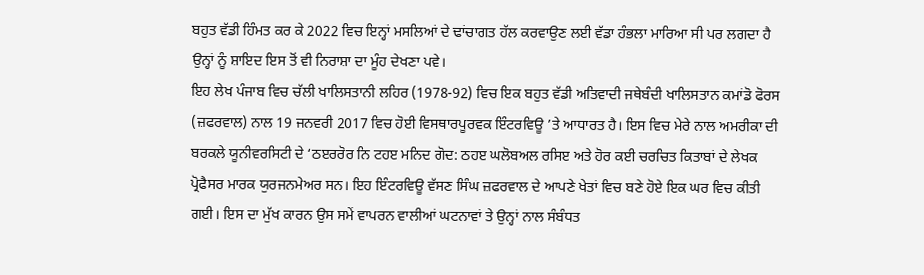ਬਹੁਤ ਵੱਡੀ ਹਿੰਮਤ ਕਰ ਕੇ 2022 ਵਿਚ ਇਨ੍ਹਾਂ ਮਸਲਿਆਂ ਦੇ ਢਾਂਚਾਗਤ ਹੱਲ ਕਰਵਾਉਣ ਲਈ ਵੱਡਾ ਹੰਭਲਾ ਮਾਰਿਆ ਸੀ ਪਰ ਲਗਦਾ ਹੈ ਉਨ੍ਹਾਂ ਨੂੰ ਸ਼ਾਇਦ ਇਸ ਤੋਂ ਵੀ ਨਿਰਾਸ਼ਾ ਦਾ ਮੂੰਹ ਦੇਖਣਾ ਪਵੇ।
ਇਹ ਲੇਖ ਪੰਜਾਬ ਵਿਚ ਚੱਲੀ ਖਾਲਿਸਤਾਨੀ ਲਹਿਰ (1978-92) ਵਿਚ ਇਕ ਬਹੁਤ ਵੱਡੀ ਅਤਿਵਾਦੀ ਜਥੇਬੰਦੀ ਖਾਲਿਸਤਾਨ ਕਮਾਂਡੋ ਫੋਰਸ (ਜ਼ਫਰਵਾਲ) ਨਾਲ 19 ਜਨਵਰੀ 2017 ਵਿਚ ਹੋਈ ਵਿਸਥਾਰਪੂਰਵਕ ਇੰਟਰਵਿਊ ’ਤੇ ਆਧਾਰਤ ਹੈ। ਇਸ ਵਿਚ ਮੇਰੇ ਨਾਲ ਅਮਰੀਕਾ ਦੀ ਬਰਕਲੇ ਯੂਨੀਵਰਸਿਟੀ ਦੇ ‘ਠੲਰਰੋਰ ਨਿ ਟਹੲ ਮਨਿਦ ਗੋਦ: ਠਹੲ ਘਲੋਬਅਲ ਰਸਿੲ ਅਤੇ ਹੋਰ ਕਈ ਚਰਚਿਤ ਕਿਤਾਬਾਂ ਦੇ ਲੇਖਕ ਪ੍ਰੋਫੈਸਰ ਮਾਰਕ ਯੁਰਜਨਮੇਅਰ ਸਨ। ਇਹ ਇੰਟਰਵਿਊ ਵੱਸਣ ਸਿੰਘ ਜ਼ਫਰਵਾਲ ਦੇ ਆਪਣੇ ਖੇਤਾਂ ਵਿਚ ਬਣੇ ਹੋਏ ਇਕ ਘਰ ਵਿਚ ਕੀਤੀ ਗਈ। ਇਸ ਦਾ ਮੁੱਖ ਕਾਰਨ ਉਸ ਸਮੇਂ ਵਾਪਰਨ ਵਾਲੀਆਂ ਘਟਨਾਵਾਂ ਤੇ ਉਨ੍ਹਾਂ ਨਾਲ ਸੰਬੰਧਤ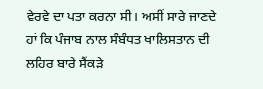ਵੇਰਵੇ ਦਾ ਪਤਾ ਕਰਨਾ ਸੀ। ਅਸੀਂ ਸਾਰੇ ਜਾਣਦੇ ਹਾਂ ਕਿ ਪੰਜਾਬ ਨਾਲ ਸੰਬੰਧਤ ਖਾਲਿਸਤਾਨ ਦੀ ਲਹਿਰ ਬਾਰੇ ਸੈਂਕੜੇ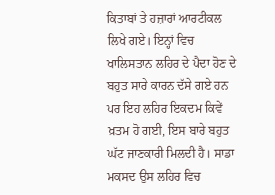ਕਿਤਾਬਾਂ ਤੇ ਹਜ਼ਾਰਾਂ ਆਰਟੀਕਲ ਲਿਖੇ ਗਏ। ਇਨ੍ਹਾਂ ਵਿਚ ਖਾਲਿਸਤਾਨ ਲਹਿਰ ਦੇ ਪੈਦਾ ਹੋਣ ਦੇ ਬਹੁਤ ਸਾਰੇ ਕਾਰਨ ਦੱਸੇ ਗਏ ਹਨ ਪਰ ਇਹ ਲਹਿਰ ਇਕਦਮ ਕਿਵੇਂ ਖ਼ਤਮ ਹੋ ਗਈ, ਇਸ ਬਾਰੇ ਬਹੁਤ ਘੱਟ ਜਾਣਕਾਰੀ ਮਿਲਦੀ ਹੈ। ਸਾਡਾ ਮਕਸਦ ਉਸ ਲਹਿਰ ਵਿਚ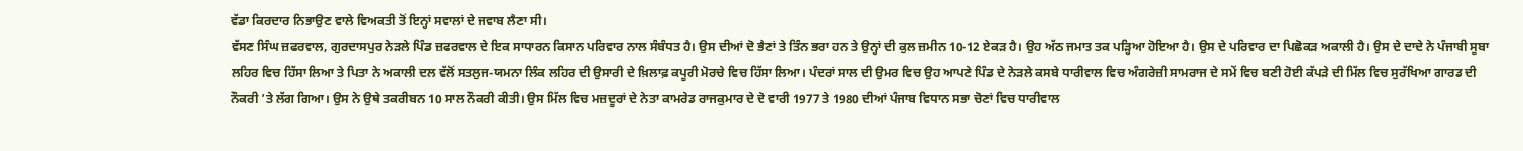ਵੱਡਾ ਕਿਰਦਾਰ ਨਿਭਾਉਣ ਵਾਲੇ ਵਿਅਕਤੀ ਤੋਂ ਇਨ੍ਹਾਂ ਸਵਾਲਾਂ ਦੇ ਜਵਾਬ ਲੈਣਾ ਸੀ।
ਵੱਸਣ ਸਿੰਘ ਜ਼ਫਰਵਾਲ, ਗੁਰਦਾਸਪੁਰ ਨੇੜਲੇ ਪਿੰਡ ਜ਼ਫਰਵਾਲ ਦੇ ਇਕ ਸਾਧਾਰਨ ਕਿਸਾਨ ਪਰਿਵਾਰ ਨਾਲ ਸੰਬੰਧਤ ਹੈ। ਉਸ ਦੀਆਂ ਦੋ ਭੈਣਾਂ ਤੇ ਤਿੰਨ ਭਰਾ ਹਨ ਤੇ ਉਨ੍ਹਾਂ ਦੀ ਕੁਲ ਜ਼ਮੀਨ 10-12 ਏਕੜ ਹੈ। ਉਹ ਅੱਠ ਜਮਾਤ ਤਕ ਪੜ੍ਹਿਆ ਹੋਇਆ ਹੈ। ਉਸ ਦੇ ਪਰਿਵਾਰ ਦਾ ਪਿਛੋਕੜ ਅਕਾਲੀ ਹੈ। ਉਸ ਦੇ ਦਾਦੇ ਨੇ ਪੰਜਾਬੀ ਸੂਬਾ ਲਹਿਰ ਵਿਚ ਹਿੱਸਾ ਲਿਆ ਤੇ ਪਿਤਾ ਨੇ ਅਕਾਲੀ ਦਲ ਵੱਲੋਂ ਸਤਲੁਜ-ਯਮਨਾ ਲਿੰਕ ਲਹਿਰ ਦੀ ਉਸਾਰੀ ਦੇ ਖ਼ਿਲਾਫ਼ ਕਪੂਰੀ ਮੋਰਚੇ ਵਿਚ ਹਿੱਸਾ ਲਿਆ। ਪੰਦਰਾਂ ਸਾਲ ਦੀ ਉਮਰ ਵਿਚ ਉਹ ਆਪਣੇ ਪਿੰਡ ਦੇ ਨੇੜਲੇ ਕਸਬੇ ਧਾਰੀਵਾਲ ਵਿਚ ਅੰਗਰੇਜ਼ੀ ਸਾਮਰਾਜ ਦੇ ਸਮੇਂ ਵਿਚ ਬਣੀ ਹੋਈ ਕੱਪੜੇ ਦੀ ਮਿੱਲ ਵਿਚ ਸੁਰੱਖਿਆ ਗਾਰਡ ਦੀ ਨੌਕਰੀ ’ਤੇ ਲੱਗ ਗਿਆ। ਉਸ ਨੇ ਉਥੇ ਤਕਰੀਬਨ 10 ਸਾਲ ਨੌਕਰੀ ਕੀਤੀ। ਉਸ ਮਿੱਲ ਵਿਚ ਮਜ਼ਦੂਰਾਂ ਦੇ ਨੇਤਾ ਕਾਮਰੇਡ ਰਾਜਕੁਮਾਰ ਦੇ ਦੋ ਵਾਰੀ 1977 ਤੇ 1980 ਦੀਆਂ ਪੰਜਾਬ ਵਿਧਾਨ ਸਭਾ ਚੋਣਾਂ ਵਿਚ ਧਾਰੀਵਾਲ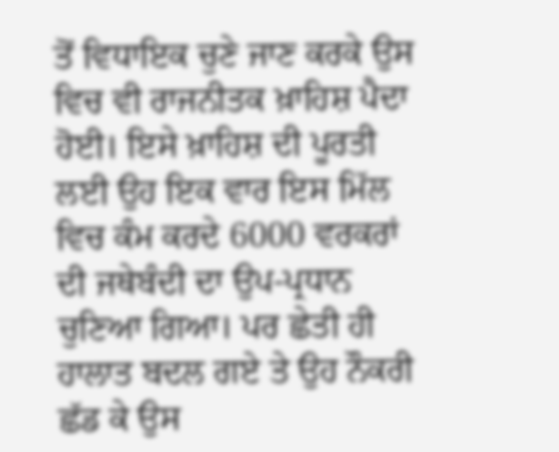ਤੋਂ ਵਿਧਾਇਕ ਚੁਣੇ ਜਾਣ ਕਰਕੇ ਉਸ ਵਿਚ ਵੀ ਰਾਜਨੀਤਕ ਖ਼ਾਹਿਸ਼ ਪੈਦਾ ਹੋਈ। ਇਸੇ ਖ਼ਾਹਿਸ਼ ਦੀ ਪੂਰਤੀ ਲਈ ਉਹ ਇਕ ਵਾਰ ਇਸ ਮਿੱਲ ਵਿਚ ਕੰਮ ਕਰਦੇ 6000 ਵਰਕਰਾਂ ਦੀ ਜਥੇਬੰਦੀ ਦਾ ਉਪ-ਪ੍ਰਧਾਨ ਚੁਣਿਆ ਗਿਆ। ਪਰ ਛੇਤੀ ਹੀ ਹਾਲਾਤ ਬਦਲ ਗਏ ਤੇ ਉਹ ਨੌਕਰੀ ਛੱਡ ਕੇ ਉਸ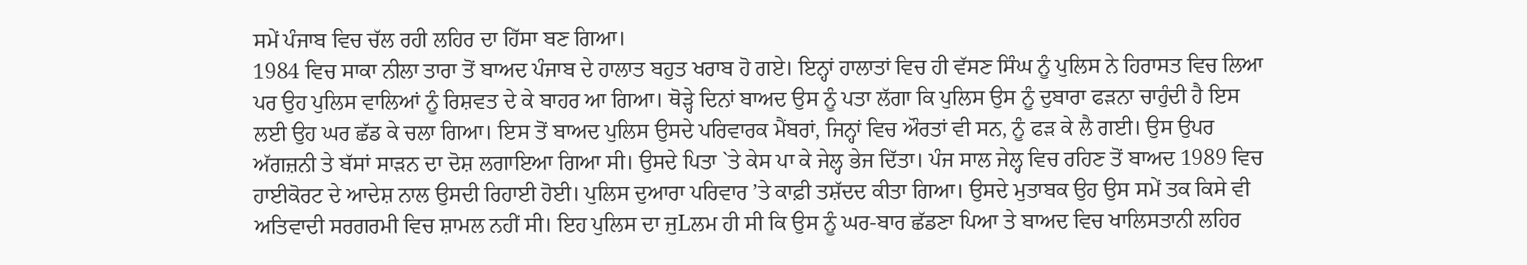ਸਮੇਂ ਪੰਜਾਬ ਵਿਚ ਚੱਲ ਰਹੀ ਲਹਿਰ ਦਾ ਹਿੱਸਾ ਬਣ ਗਿਆ।
1984 ਵਿਚ ਸਾਕਾ ਨੀਲਾ ਤਾਰਾ ਤੋਂ ਬਾਅਦ ਪੰਜਾਬ ਦੇ ਹਾਲਾਤ ਬਹੁਤ ਖਰਾਬ ਹੋ ਗਏ। ਇਨ੍ਹਾਂ ਹਾਲਾਤਾਂ ਵਿਚ ਹੀ ਵੱਸਣ ਸਿੰਘ ਨੂੰ ਪੁਲਿਸ ਨੇ ਹਿਰਾਸਤ ਵਿਚ ਲਿਆ ਪਰ ਉਹ ਪੁਲਿਸ ਵਾਲਿਆਂ ਨੂੰ ਰਿਸ਼ਵਤ ਦੇ ਕੇ ਬਾਹਰ ਆ ਗਿਆ। ਥੋੜ੍ਹੇ ਦਿਨਾਂ ਬਾਅਦ ਉਸ ਨੂੰ ਪਤਾ ਲੱਗਾ ਕਿ ਪੁਲਿਸ ਉਸ ਨੂੰ ਦੁਬਾਰਾ ਫੜਨਾ ਚਾਹੁੰਦੀ ਹੈ ਇਸ ਲਈ ਉਹ ਘਰ ਛੱਡ ਕੇ ਚਲਾ ਗਿਆ। ਇਸ ਤੋਂ ਬਾਅਦ ਪੁਲਿਸ ਉਸਦੇ ਪਰਿਵਾਰਕ ਮੈਂਬਰਾਂ, ਜਿਨ੍ਹਾਂ ਵਿਚ ਔਰਤਾਂ ਵੀ ਸਨ, ਨੂੰ ਫੜ ਕੇ ਲੈ ਗਈ। ਉਸ ਉਪਰ ਅੱਗਜ਼ਨੀ ਤੇ ਬੱਸਾਂ ਸਾੜਨ ਦਾ ਦੋਸ਼ ਲਗਾਇਆ ਗਿਆ ਸੀ। ਉਸਦੇ ਪਿਤਾ `ਤੇ ਕੇਸ ਪਾ ਕੇ ਜੇਲ੍ਹ ਭੇਜ ਦਿੱਤਾ। ਪੰਜ ਸਾਲ ਜੇਲ੍ਹ ਵਿਚ ਰਹਿਣ ਤੋਂ ਬਾਅਦ 1989 ਵਿਚ ਹਾਈਕੋਰਟ ਦੇ ਆਦੇਸ਼ ਨਾਲ ਉਸਦੀ ਰਿਹਾਈ ਹੋਈ। ਪੁਲਿਸ ਦੁਆਰਾ ਪਰਿਵਾਰ ’ਤੇ ਕਾਫ਼ੀ ਤਸ਼ੱਦਦ ਕੀਤਾ ਗਿਆ। ਉਸਦੇ ਮੁਤਾਬਕ ਉਹ ਉਸ ਸਮੇਂ ਤਕ ਕਿਸੇ ਵੀ ਅਤਿਵਾਦੀ ਸਰਗਰਮੀ ਵਿਚ ਸ਼ਾਮਲ ਨਹੀਂ ਸੀ। ਇਹ ਪੁਲਿਸ ਦਾ ਜੁLਲਮ ਹੀ ਸੀ ਕਿ ਉਸ ਨੂੰ ਘਰ-ਬਾਰ ਛੱਡਣਾ ਪਿਆ ਤੇ ਬਾਅਦ ਵਿਚ ਖਾਲਿਸਤਾਨੀ ਲਹਿਰ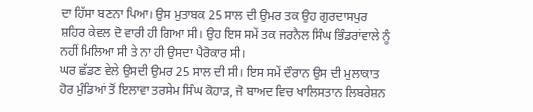ਦਾ ਹਿੱਸਾ ਬਣਨਾ ਪਿਆ। ਉਸ ਮੁਤਾਬਕ 25 ਸਾਲ ਦੀ ਉਮਰ ਤਕ ਉਹ ਗੁਰਦਾਸਪੁਰ ਸ਼ਹਿਰ ਕੇਵਲ ਦੋ ਵਾਰੀ ਹੀ ਗਿਆ ਸੀ। ਉਹ ਇਸ ਸਮੇਂ ਤਕ ਜਰਨੈਲ ਸਿੰਘ ਭਿੰਡਰਾਂਵਾਲੇ ਨੂੰ ਨਹੀਂ ਮਿਲਿਆ ਸੀ ਤੇ ਨਾ ਹੀ ਉਸਦਾ ਪੈਰੋਕਾਰ ਸੀ।
ਘਰ ਛੱਡਣ ਵੇਲੇ ਉਸਦੀ ਉਮਰ 25 ਸਾਲ ਦੀ ਸੀ। ਇਸ ਸਮੇਂ ਦੌਰਾਨ ਉਸ ਦੀ ਮੁਲਾਕਾਤ ਹੋਰ ਮੁੰਡਿਆਂ ਤੋਂ ਇਲਾਵਾ ਤਰਸੇਮ ਸਿੰਘ ਕੋਹਾੜ, ਜੋ ਬਾਅਦ ਵਿਚ ਖਾਲਿਸਤਾਨ ਲਿਬਰੇਸ਼ਨ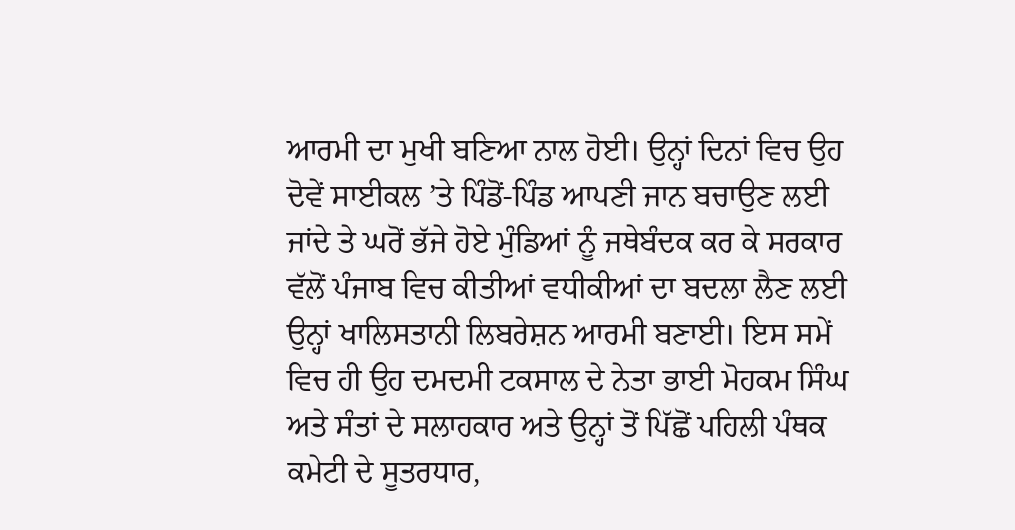ਆਰਮੀ ਦਾ ਮੁਖੀ ਬਣਿਆ ਨਾਲ ਹੋਈ। ਉਨ੍ਹਾਂ ਦਿਨਾਂ ਵਿਚ ਉਹ ਦੋਵੇਂ ਸਾਈਕਲ ’ਤੇ ਪਿੰਡੋਂ-ਪਿੰਡ ਆਪਣੀ ਜਾਨ ਬਚਾਉਣ ਲਈ ਜਾਂਦੇ ਤੇ ਘਰੋਂ ਭੱਜੇ ਹੋਏ ਮੁੰਡਿਆਂ ਨੂੰ ਜਥੇਬੰਦਕ ਕਰ ਕੇ ਸਰਕਾਰ ਵੱਲੋਂ ਪੰਜਾਬ ਵਿਚ ਕੀਤੀਆਂ ਵਧੀਕੀਆਂ ਦਾ ਬਦਲਾ ਲੈਣ ਲਈ ਉਨ੍ਹਾਂ ਖਾਲਿਸਤਾਨੀ ਲਿਬਰੇਸ਼ਨ ਆਰਮੀ ਬਣਾਈ। ਇਸ ਸਮੇਂ ਵਿਚ ਹੀ ਉਹ ਦਮਦਮੀ ਟਕਸਾਲ ਦੇ ਨੇਤਾ ਭਾਈ ਮੋਹਕਮ ਸਿੰਘ ਅਤੇ ਸੰਤਾਂ ਦੇ ਸਲਾਹਕਾਰ ਅਤੇ ਉਨ੍ਹਾਂ ਤੋਂ ਪਿੱਛੋਂ ਪਹਿਲੀ ਪੰਥਕ ਕਮੇਟੀ ਦੇ ਸੂਤਰਧਾਰ,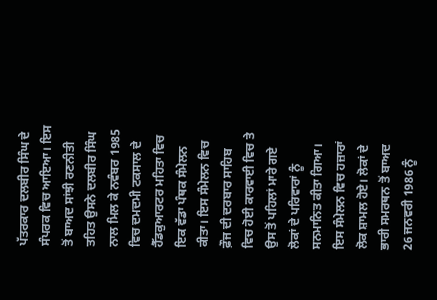ਪੱਤਰਕਾਰ ਦਲਬੀਰ ਸਿੰਘ ਦੇ ਸੰਪਰਕ ਵਿਚ ਆਇਆ। ਇਸ ਤੋਂ ਬਾਅਦ ਸਾਂਝੀ ਰਣਨੀਤੀ ਤਹਿਤ ਉਸਨੇ ਦਲਬੀਰ ਸਿੰਘ ਨਾਲ ਮਿਲ ਕੇ ਨਵੰਬਰ 1985 ਵਿਚ ਦਮਦਮੀ ਟਕਸਾਲ ਦੇ ਹੈੱਡਕੁਆਰਟਰ ਮਹਿਤਾ ਵਿਚ ਇਕ ਵੱਡਾ ਪੰਥਕ ਸੰਮੇਲਨ ਕੀਤਾ। ਇਸ ਸੰਮੇਲਨ ਵਿਚ ਫ਼ੌਜ ਦੀ ਦਰਬਾਰ ਸਾਹਿਬ ਵਿਚ ਹੋਈ ਕਾਰਵਾਈ ਵਿਚ ਤੇ ਉਸ ਤੋਂ ਪਹਿਲਾਂ ਮਾਰੇ ਗਏ ਲੋਕਾਂ ਦੇ ਪਰਿਵਾਰਾਂ ਨੂੰ ਸਨਮਾਨਿਤ ਕੀਤਾ ਗਿਆ। ਇਸ ਸੰਮੇਲਨ ਵਿਚ ਹਜ਼ਾਰਾਂ ਲੋਕ ਸ਼ਾਮਲ ਹੋਏ। ਲੋਕਾਂ ਦੇ ਭਾਰੀ ਸਮਰਥਨ ਤੋਂ ਬਾਅਦ 26 ਜਨਵਰੀ 1986 ਨੂੰ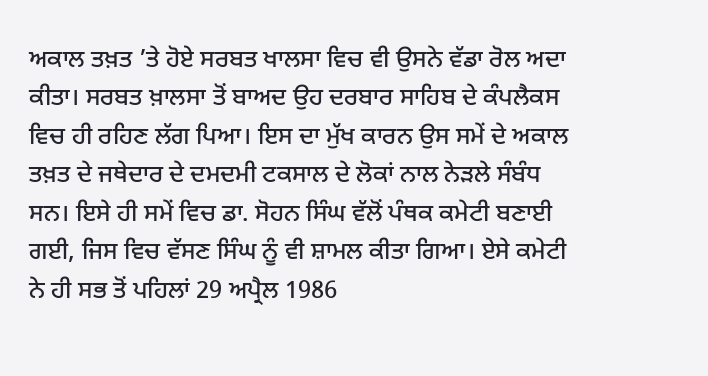ਅਕਾਲ ਤਖ਼ਤ ’ਤੇ ਹੋਏ ਸਰਬਤ ਖਾਲਸਾ ਵਿਚ ਵੀ ਉਸਨੇ ਵੱਡਾ ਰੋਲ ਅਦਾ ਕੀਤਾ। ਸਰਬਤ ਖ਼ਾਲਸਾ ਤੋਂ ਬਾਅਦ ਉਹ ਦਰਬਾਰ ਸਾਹਿਬ ਦੇ ਕੰਪਲੈਕਸ ਵਿਚ ਹੀ ਰਹਿਣ ਲੱਗ ਪਿਆ। ਇਸ ਦਾ ਮੁੱਖ ਕਾਰਨ ਉਸ ਸਮੇਂ ਦੇ ਅਕਾਲ ਤਖ਼ਤ ਦੇ ਜਥੇਦਾਰ ਦੇ ਦਮਦਮੀ ਟਕਸਾਲ ਦੇ ਲੋਕਾਂ ਨਾਲ ਨੇੜਲੇ ਸੰਬੰਧ ਸਨ। ਇਸੇ ਹੀ ਸਮੇਂ ਵਿਚ ਡਾ. ਸੋਹਨ ਸਿੰਘ ਵੱਲੋਂ ਪੰਥਕ ਕਮੇਟੀ ਬਣਾਈ ਗਈ, ਜਿਸ ਵਿਚ ਵੱਸਣ ਸਿੰਘ ਨੂੰ ਵੀ ਸ਼ਾਮਲ ਕੀਤਾ ਗਿਆ। ਏਸੇ ਕਮੇਟੀ ਨੇ ਹੀ ਸਭ ਤੋਂ ਪਹਿਲਾਂ 29 ਅਪ੍ਰੈਲ 1986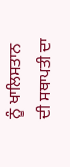ਨੂੰ ਖਾਲਿਸਤਾਨ ਦੀ ਸਥਾਪਤੀ ਦਾ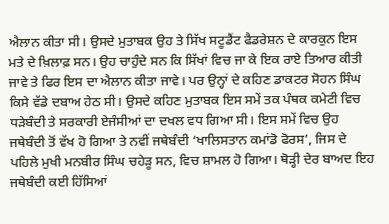ਐਲਾਨ ਕੀਤਾ ਸੀ। ਉਸਦੇ ਮੁਤਾਬਕ ਉਹ ਤੇ ਸਿੱਖ ਸਟੂਡੈਂਟ ਫੈਡਰੇਸ਼ਨ ਦੇ ਕਾਰਕੁਨ ਇਸ ਮਤੇ ਦੇ ਖ਼ਿਲਾਫ਼ ਸਨ। ਉਹ ਚਾਹੁੰਦੇ ਸਨ ਕਿ ਸਿੱਖਾਂ ਵਿਚ ਜਾ ਕੇ ਇਕ ਰਾਏ ਤਿਆਰ ਕੀਤੀ ਜਾਵੇ ਤੇ ਫਿਰ ਇਸ ਦਾ ਐਲਾਨ ਕੀਤਾ ਜਾਵੇ। ਪਰ ਉਨ੍ਹਾਂ ਦੇ ਕਹਿਣ ਡਾਕਟਰ ਸੋਹਨ ਸਿੰਘ ਕਿਸੇ ਵੱਡੇ ਦਬਾਅ ਹੇਠ ਸੀ। ਉਸਦੇ ਕਹਿਣ ਮੁਤਾਬਕ ਇਸ ਸਮੇਂ ਤਕ ਪੰਥਕ ਕਮੇਟੀ ਵਿਚ ਧੜੇਬੰਦੀ ਤੇ ਸਰਕਾਰੀ ਏਜੰਸੀਆਂ ਦਾ ਦਖਲ ਵਧ ਗਿਆ ਸੀ। ਇਸ ਸਮੇਂ ਵਿਚ ਉਹ ਜਥੇਬੰਦੀ ਤੋਂ ਵੱਖ ਹੋ ਗਿਆ ਤੇ ਨਵੀਂ ਜਥੇਬੰਦੀ ‘ਖਾਲਿਸਤਾਨ ਕਮਾਂਡੋ ਫੋਰਸ’, ਜਿਸ ਦੇ ਪਹਿਲੇ ਮੁਖੀ ਮਨਬੀਰ ਸਿੰਘ ਚਹੇੜੂ ਸਨ, ਵਿਚ ਸ਼ਾਮਲ ਹੋ ਗਿਆ। ਥੋੜ੍ਹੀ ਦੇਰ ਬਾਅਦ ਇਹ ਜਥੇਬੰਦੀ ਕਈ ਹਿੱਸਿਆਂ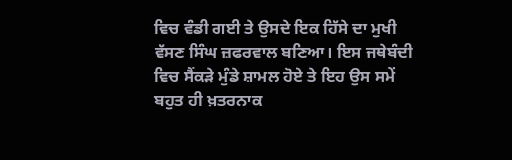ਵਿਚ ਵੰਡੀ ਗਈ ਤੇ ਉਸਦੇ ਇਕ ਹਿੱਸੇ ਦਾ ਮੁਖੀ ਵੱਸਣ ਸਿੰਘ ਜ਼ਫਰਵਾਲ ਬਣਿਆ। ਇਸ ਜਥੇਬੰਦੀ ਵਿਚ ਸੈਂਕੜੇ ਮੁੰਡੇ ਸ਼ਾਮਲ ਹੋਏ ਤੇ ਇਹ ਉਸ ਸਮੇਂ ਬਹੁਤ ਹੀ ਖ਼ਤਰਨਾਕ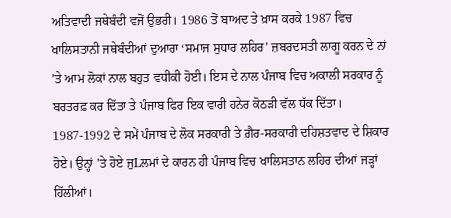ਅਤਿਵਾਦੀ ਜਥੇਬੰਦੀ ਵਜੋਂ ਉਭਰੀ। 1986 ਤੋਂ ਬਾਅਦ ਤੇ ਖ਼ਾਸ ਕਰਕੇ 1987 ਵਿਚ ਖਾਲਿਸਤਾਨੀ ਜਥੇਬੰਦੀਆਂ ਦੁਆਰਾ ‘ਸਮਾਜ ਸੁਧਾਰ ਲਹਿਰ’ ਜ਼ਬਰਦਸਤੀ ਲਾਗੂ ਕਰਨ ਦੇ ਨਾਂ ’ਤੇ ਆਮ ਲੋਕਾਂ ਨਾਲ ਬਹੁਤ ਵਧੀਕੀ ਹੋਈ। ਇਸ ਦੇ ਨਾਲ ਪੰਜਾਬ ਵਿਚ ਅਕਾਲੀ ਸਰਕਾਰ ਨੂੰ ਬਰਤਰਫ਼ ਕਰ ਦਿੱਤਾ ਤੇ ਪੰਜਾਬ ਫਿਰ ਇਕ ਵਾਰੀ ਹਨੇਰ ਕੋਠੜੀ ਵੱਲ ਧੱਕ ਦਿੱਤਾ। 1987-1992 ਦੇ ਸਮੇਂ ਪੰਜਾਬ ਦੇ ਲੋਕ ਸਰਕਾਰੀ ਤੇ ਗ਼ੈਰ-ਸਰਕਾਰੀ ਦਹਿਸ਼ਤਵਾਦ ਦੇ ਸ਼ਿਕਾਰ ਹੋਏ। ਉਨ੍ਹਾਂ ’ਤੇ ਹੋਏ ਜੁLਲਮਾਂ ਦੇ ਕਾਰਨ ਹੀ ਪੰਜਾਬ ਵਿਚ ਖਾਲਿਸਤਾਨ ਲਹਿਰ ਦੀਆਂ ਜੜ੍ਹਾਂ ਹਿੱਲੀਆਂ।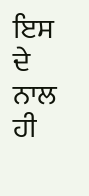ਇਸ ਦੇ ਨਾਲ ਹੀ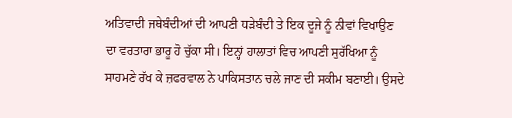ਅਤਿਵਾਦੀ ਜਥੇਬੰਦੀਆਂ ਦੀ ਆਪਣੀ ਧੜੇਬੰਦੀ ਤੇ ਇਕ ਦੂਜੇ ਨੂੰ ਨੀਵਾਂ ਵਿਖਾਉਣ ਦਾ ਵਰਤਾਰਾ ਭਾਰੂ ਹੋ ਚੁੱਕਾ ਸੀ। ਇਨ੍ਹਾਂ ਹਾਲਾਤਾਂ ਵਿਚ ਆਪਣੀ ਸੁਰੱਖਿਆ ਨੂੰ ਸਾਹਮਣੇ ਰੱਖ ਕੇ ਜ਼ਫਰਵਾਲ ਨੇ ਪਾਕਿਸਤਾਨ ਚਲੇ ਜਾਣ ਦੀ ਸਕੀਮ ਬਣਾਈ। ਉਸਦੇ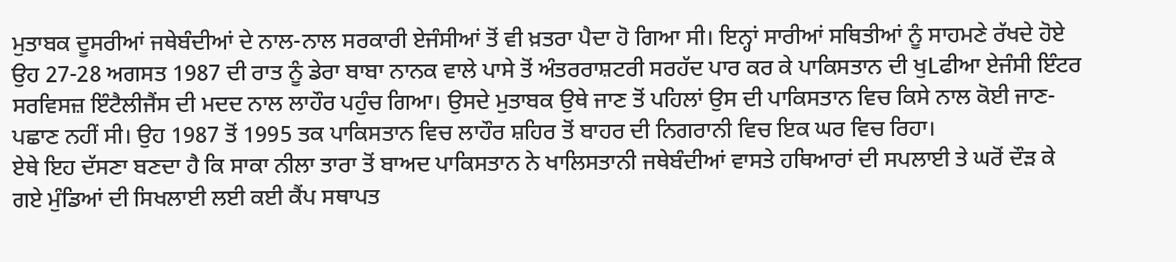ਮੁਤਾਬਕ ਦੂਸਰੀਆਂ ਜਥੇਬੰਦੀਆਂ ਦੇ ਨਾਲ-ਨਾਲ ਸਰਕਾਰੀ ਏਜੰਸੀਆਂ ਤੋਂ ਵੀ ਖ਼ਤਰਾ ਪੈਦਾ ਹੋ ਗਿਆ ਸੀ। ਇਨ੍ਹਾਂ ਸਾਰੀਆਂ ਸਥਿਤੀਆਂ ਨੂੰ ਸਾਹਮਣੇ ਰੱਖਦੇ ਹੋਏ ਉਹ 27-28 ਅਗਸਤ 1987 ਦੀ ਰਾਤ ਨੂੰ ਡੇਰਾ ਬਾਬਾ ਨਾਨਕ ਵਾਲੇ ਪਾਸੇ ਤੋਂ ਅੰਤਰਰਾਸ਼ਟਰੀ ਸਰਹੱਦ ਪਾਰ ਕਰ ਕੇ ਪਾਕਿਸਤਾਨ ਦੀ ਖੁLਫੀਆ ਏਜੰਸੀ ਇੰਟਰ ਸਰਵਿਸਜ਼ ਇੰਟੈਲੀਜੈਂਸ ਦੀ ਮਦਦ ਨਾਲ ਲਾਹੌਰ ਪਹੁੰਚ ਗਿਆ। ਉਸਦੇ ਮੁਤਾਬਕ ਉਥੇ ਜਾਣ ਤੋਂ ਪਹਿਲਾਂ ਉਸ ਦੀ ਪਾਕਿਸਤਾਨ ਵਿਚ ਕਿਸੇ ਨਾਲ ਕੋਈ ਜਾਣ-ਪਛਾਣ ਨਹੀਂ ਸੀ। ਉਹ 1987 ਤੋਂ 1995 ਤਕ ਪਾਕਿਸਤਾਨ ਵਿਚ ਲਾਹੌਰ ਸ਼ਹਿਰ ਤੋਂ ਬਾਹਰ ਦੀ ਨਿਗਰਾਨੀ ਵਿਚ ਇਕ ਘਰ ਵਿਚ ਰਿਹਾ।
ਏਥੇ ਇਹ ਦੱਸਣਾ ਬਣਦਾ ਹੈ ਕਿ ਸਾਕਾ ਨੀਲਾ ਤਾਰਾ ਤੋਂ ਬਾਅਦ ਪਾਕਿਸਤਾਨ ਨੇ ਖਾਲਿਸਤਾਨੀ ਜਥੇਬੰਦੀਆਂ ਵਾਸਤੇ ਹਥਿਆਰਾਂ ਦੀ ਸਪਲਾਈ ਤੇ ਘਰੋਂ ਦੌੜ ਕੇ ਗਏ ਮੁੰਡਿਆਂ ਦੀ ਸਿਖਲਾਈ ਲਈ ਕਈ ਕੈਂਪ ਸਥਾਪਤ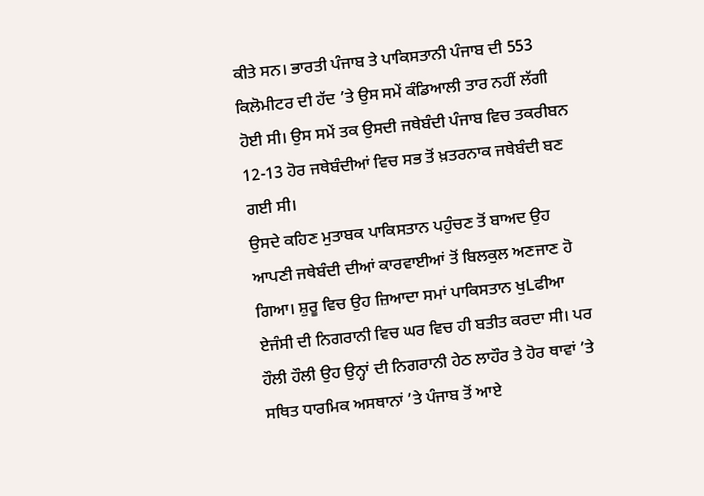ਕੀਤੇ ਸਨ। ਭਾਰਤੀ ਪੰਜਾਬ ਤੇ ਪਾਕਿਸਤਾਨੀ ਪੰਜਾਬ ਦੀ 553 ਕਿਲੋਮੀਟਰ ਦੀ ਹੱਦ ’ਤੇ ਉਸ ਸਮੇਂ ਕੰਡਿਆਲੀ ਤਾਰ ਨਹੀਂ ਲੱਗੀ ਹੋਈ ਸੀ। ਉਸ ਸਮੇਂ ਤਕ ਉਸਦੀ ਜਥੇਬੰਦੀ ਪੰਜਾਬ ਵਿਚ ਤਕਰੀਬਨ 12-13 ਹੋਰ ਜਥੇਬੰਦੀਆਂ ਵਿਚ ਸਭ ਤੋਂ ਖ਼ਤਰਨਾਕ ਜਥੇਬੰਦੀ ਬਣ ਗਈ ਸੀ।
ਉਸਦੇ ਕਹਿਣ ਮੁਤਾਬਕ ਪਾਕਿਸਤਾਨ ਪਹੁੰਚਣ ਤੋਂ ਬਾਅਦ ਉਹ ਆਪਣੀ ਜਥੇਬੰਦੀ ਦੀਆਂ ਕਾਰਵਾਈਆਂ ਤੋਂ ਬਿਲਕੁਲ ਅਣਜਾਣ ਹੋ ਗਿਆ। ਸ਼ੁਰੂ ਵਿਚ ਉਹ ਜ਼ਿਆਦਾ ਸਮਾਂ ਪਾਕਿਸਤਾਨ ਖੁLਫੀਆ ਏਜੰਸੀ ਦੀ ਨਿਗਰਾਨੀ ਵਿਚ ਘਰ ਵਿਚ ਹੀ ਬਤੀਤ ਕਰਦਾ ਸੀ। ਪਰ ਹੌਲੀ ਹੌਲੀ ਉਹ ਉਨ੍ਹਾਂ ਦੀ ਨਿਗਰਾਨੀ ਹੇਠ ਲਾਹੌਰ ਤੇ ਹੋਰ ਥਾਵਾਂ ’ਤੇ ਸਥਿਤ ਧਾਰਮਿਕ ਅਸਥਾਨਾਂ ’ਤੇ ਪੰਜਾਬ ਤੋਂ ਆਏ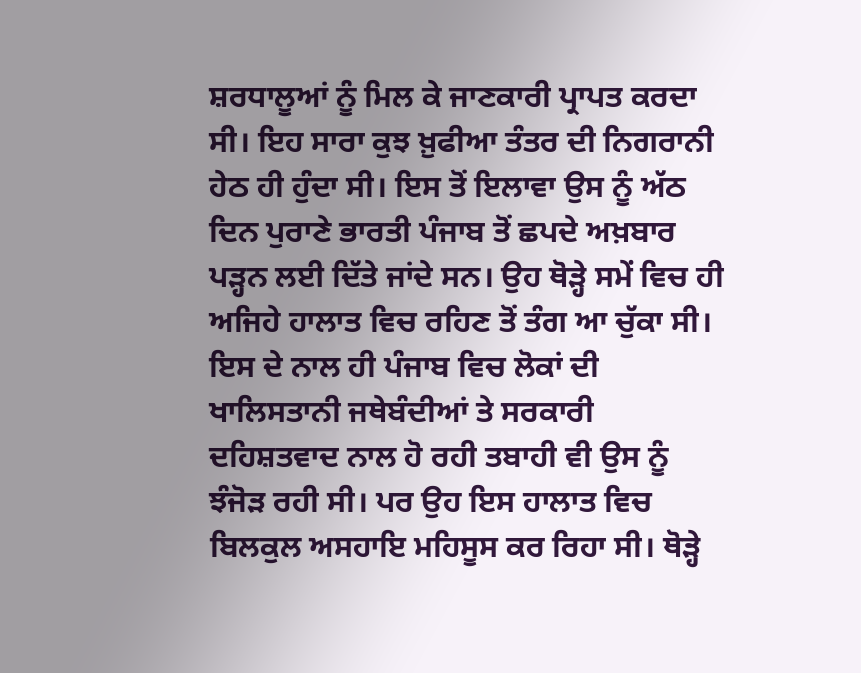ਸ਼ਰਧਾਲੂਆਂ ਨੂੰ ਮਿਲ ਕੇ ਜਾਣਕਾਰੀ ਪ੍ਰਾਪਤ ਕਰਦਾ ਸੀ। ਇਹ ਸਾਰਾ ਕੁਝ ਖ਼ੁਫੀਆ ਤੰਤਰ ਦੀ ਨਿਗਰਾਨੀ ਹੇਠ ਹੀ ਹੁੰਦਾ ਸੀ। ਇਸ ਤੋਂ ਇਲਾਵਾ ਉਸ ਨੂੰ ਅੱਠ ਦਿਨ ਪੁਰਾਣੇ ਭਾਰਤੀ ਪੰਜਾਬ ਤੋਂ ਛਪਦੇ ਅਖ਼ਬਾਰ ਪੜ੍ਹਨ ਲਈ ਦਿੱਤੇ ਜਾਂਦੇ ਸਨ। ਉਹ ਥੋੜ੍ਹੇ ਸਮੇਂ ਵਿਚ ਹੀ ਅਜਿਹੇ ਹਾਲਾਤ ਵਿਚ ਰਹਿਣ ਤੋਂ ਤੰਗ ਆ ਚੁੱਕਾ ਸੀ। ਇਸ ਦੇ ਨਾਲ ਹੀ ਪੰਜਾਬ ਵਿਚ ਲੋਕਾਂ ਦੀ ਖਾਲਿਸਤਾਨੀ ਜਥੇਬੰਦੀਆਂ ਤੇ ਸਰਕਾਰੀ ਦਹਿਸ਼ਤਵਾਦ ਨਾਲ ਹੋ ਰਹੀ ਤਬਾਹੀ ਵੀ ਉਸ ਨੂੰ ਝੰਜੋੜ ਰਹੀ ਸੀ। ਪਰ ਉਹ ਇਸ ਹਾਲਾਤ ਵਿਚ ਬਿਲਕੁਲ ਅਸਹਾਇ ਮਹਿਸੂਸ ਕਰ ਰਿਹਾ ਸੀ। ਥੋੜ੍ਹੇ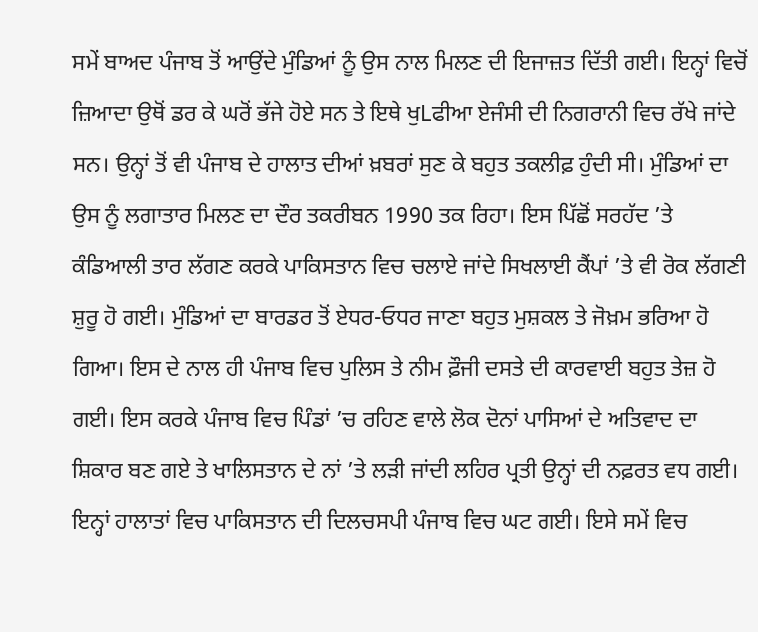ਸਮੇਂ ਬਾਅਦ ਪੰਜਾਬ ਤੋਂ ਆਉਂਦੇ ਮੁੰਡਿਆਂ ਨੂੰ ਉਸ ਨਾਲ ਮਿਲਣ ਦੀ ਇਜਾਜ਼ਤ ਦਿੱਤੀ ਗਈ। ਇਨ੍ਹਾਂ ਵਿਚੋਂ ਜ਼ਿਆਦਾ ਉਥੋਂ ਡਰ ਕੇ ਘਰੋਂ ਭੱਜੇ ਹੋਏ ਸਨ ਤੇ ਇਥੇ ਖੁLਫੀਆ ਏਜੰਸੀ ਦੀ ਨਿਗਰਾਨੀ ਵਿਚ ਰੱਖੇ ਜਾਂਦੇ ਸਨ। ਉਨ੍ਹਾਂ ਤੋਂ ਵੀ ਪੰਜਾਬ ਦੇ ਹਾਲਾਤ ਦੀਆਂ ਖ਼ਬਰਾਂ ਸੁਣ ਕੇ ਬਹੁਤ ਤਕਲੀਫ਼ ਹੁੰਦੀ ਸੀ। ਮੁੰਡਿਆਂ ਦਾ ਉਸ ਨੂੰ ਲਗਾਤਾਰ ਮਿਲਣ ਦਾ ਦੌਰ ਤਕਰੀਬਨ 1990 ਤਕ ਰਿਹਾ। ਇਸ ਪਿੱਛੋਂ ਸਰਹੱਦ ’ਤੇ ਕੰਡਿਆਲੀ ਤਾਰ ਲੱਗਣ ਕਰਕੇ ਪਾਕਿਸਤਾਨ ਵਿਚ ਚਲਾਏ ਜਾਂਦੇ ਸਿਖਲਾਈ ਕੈਂਪਾਂ ’ਤੇ ਵੀ ਰੋਕ ਲੱਗਣੀ ਸ਼ੁਰੂ ਹੋ ਗਈ। ਮੁੰਡਿਆਂ ਦਾ ਬਾਰਡਰ ਤੋਂ ਏਧਰ-ਓਧਰ ਜਾਣਾ ਬਹੁਤ ਮੁਸ਼ਕਲ ਤੇ ਜੋਖ਼ਮ ਭਰਿਆ ਹੋ ਗਿਆ। ਇਸ ਦੇ ਨਾਲ ਹੀ ਪੰਜਾਬ ਵਿਚ ਪੁਲਿਸ ਤੇ ਨੀਮ ਫ਼ੌਜੀ ਦਸਤੇ ਦੀ ਕਾਰਵਾਈ ਬਹੁਤ ਤੇਜ਼ ਹੋ ਗਈ। ਇਸ ਕਰਕੇ ਪੰਜਾਬ ਵਿਚ ਪਿੰਡਾਂ ’ਚ ਰਹਿਣ ਵਾਲੇ ਲੋਕ ਦੋਨਾਂ ਪਾਸਿਆਂ ਦੇ ਅਤਿਵਾਦ ਦਾ ਸ਼ਿਕਾਰ ਬਣ ਗਏ ਤੇ ਖਾਲਿਸਤਾਨ ਦੇ ਨਾਂ ’ਤੇ ਲੜੀ ਜਾਂਦੀ ਲਹਿਰ ਪ੍ਰਤੀ ਉਨ੍ਹਾਂ ਦੀ ਨਫ਼ਰਤ ਵਧ ਗਈ। ਇਨ੍ਹਾਂ ਹਾਲਾਤਾਂ ਵਿਚ ਪਾਕਿਸਤਾਨ ਦੀ ਦਿਲਚਸਪੀ ਪੰਜਾਬ ਵਿਚ ਘਟ ਗਈ। ਇਸੇ ਸਮੇਂ ਵਿਚ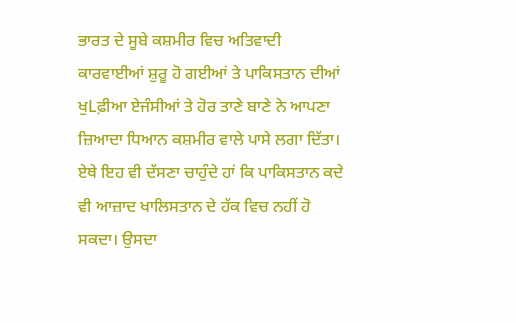ਭਾਰਤ ਦੇ ਸੂਬੇ ਕਸ਼ਮੀਰ ਵਿਚ ਅਤਿਵਾਦੀ ਕਾਰਵਾਈਆਂ ਸ਼ੁਰੂ ਹੋ ਗਈਆਂ ਤੇ ਪਾਕਿਸਤਾਨ ਦੀਆਂ ਖੁLਫ਼ੀਆ ਏਜੰਸੀਆਂ ਤੇ ਹੋਰ ਤਾਣੇ ਬਾਣੇ ਨੇ ਆਪਣਾ ਜ਼ਿਆਦਾ ਧਿਆਨ ਕਸ਼ਮੀਰ ਵਾਲੇ ਪਾਸੇ ਲਗਾ ਦਿੱਤਾ। ਏਥੇ ਇਹ ਵੀ ਦੱਸਣਾ ਚਾਹੁੰਦੇ ਹਾਂ ਕਿ ਪਾਕਿਸਤਾਨ ਕਦੇ ਵੀ ਆਜ਼ਾਦ ਖਾਲਿਸਤਾਨ ਦੇ ਹੱਕ ਵਿਚ ਨਹੀਂ ਹੋ ਸਕਦਾ। ਉਸਦਾ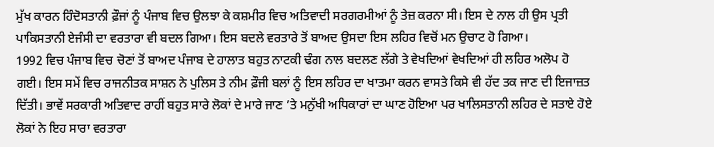ਮੁੱਖ ਕਾਰਨ ਹਿੰਦੋਸਤਾਨੀ ਫ਼ੌਜਾਂ ਨੂੰ ਪੰਜਾਬ ਵਿਚ ਉਲਝਾ ਕੇ ਕਸ਼ਮੀਰ ਵਿਚ ਅਤਿਵਾਦੀ ਸਰਗਰਮੀਆਂ ਨੂੰ ਤੇਜ਼ ਕਰਨਾ ਸੀ। ਇਸ ਦੇ ਨਾਲ ਹੀ ਉਸ ਪ੍ਰਤੀ ਪਾਕਿਸਤਾਨੀ ਏਜੰਸੀ ਦਾ ਵਰਤਾਰਾ ਵੀ ਬਦਲ ਗਿਆ। ਇਸ ਬਦਲੇ ਵਰਤਾਰੇ ਤੋਂ ਬਾਅਦ ਉਸਦਾ ਇਸ ਲਹਿਰ ਵਿਚੋਂ ਮਨ ਉਚਾਟ ਹੋ ਗਿਆ।
1992 ਵਿਚ ਪੰਜਾਬ ਵਿਚ ਚੋਣਾਂ ਤੋਂ ਬਾਅਦ ਪੰਜਾਬ ਦੇ ਹਾਲਾਤ ਬਹੁਤ ਨਾਟਕੀ ਢੰਗ ਨਾਲ ਬਦਲਣ ਲੱਗੇ ਤੇ ਵੇਖਦਿਆਂ ਵੇਖਦਿਆਂ ਹੀ ਲਹਿਰ ਅਲੋਪ ਹੋ ਗਈ। ਇਸ ਸਮੇਂ ਵਿਚ ਰਾਜਨੀਤਕ ਸਾਸ਼ਨ ਨੇ ਪੁਲਿਸ ਤੇ ਨੀਮ ਫ਼ੌਜੀ ਬਲਾਂ ਨੂੰ ਇਸ ਲਹਿਰ ਦਾ ਖਾਤਮਾ ਕਰਨ ਵਾਸਤੇ ਕਿਸੇ ਵੀ ਹੱਦ ਤਕ ਜਾਣ ਦੀ ਇਜਾਜ਼ਤ ਦਿੱਤੀ। ਭਾਵੇਂ ਸਰਕਾਰੀ ਅਤਿਵਾਦ ਰਾਹੀਂ ਬਹੁਤ ਸਾਰੇ ਲੋਕਾਂ ਦੇ ਮਾਰੇ ਜਾਣ ’ਤੇ ਮਨੁੱਖੀ ਅਧਿਕਾਰਾਂ ਦਾ ਘਾਣ ਹੋਇਆ ਪਰ ਖਾਲਿਸਤਾਨੀ ਲਹਿਰ ਦੇ ਸਤਾਏ ਹੋਏ ਲੋਕਾਂ ਨੇ ਇਹ ਸਾਰਾ ਵਰਤਾਰਾ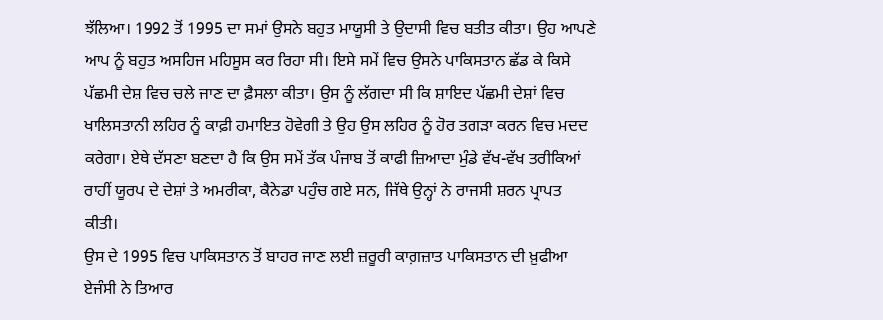ਝੱਲਿਆ। 1992 ਤੋਂ 1995 ਦਾ ਸਮਾਂ ਉਸਨੇ ਬਹੁਤ ਮਾਯੂਸੀ ਤੇ ਉਦਾਸੀ ਵਿਚ ਬਤੀਤ ਕੀਤਾ। ਉਹ ਆਪਣੇ ਆਪ ਨੂੰ ਬਹੁਤ ਅਸਹਿਜ ਮਹਿਸੂਸ ਕਰ ਰਿਹਾ ਸੀ। ਇਸੇ ਸਮੇਂ ਵਿਚ ਉਸਨੇ ਪਾਕਿਸਤਾਨ ਛੱਡ ਕੇ ਕਿਸੇ ਪੱਛਮੀ ਦੇਸ਼ ਵਿਚ ਚਲੇ ਜਾਣ ਦਾ ਫ਼ੈਸਲਾ ਕੀਤਾ। ਉਸ ਨੂੰ ਲੱਗਦਾ ਸੀ ਕਿ ਸ਼ਾਇਦ ਪੱਛਮੀ ਦੇਸ਼ਾਂ ਵਿਚ ਖਾਲਿਸਤਾਨੀ ਲਹਿਰ ਨੂੰ ਕਾਫ਼ੀ ਹਮਾਇਤ ਹੋਵੇਗੀ ਤੇ ਉਹ ਉਸ ਲਹਿਰ ਨੂੰ ਹੋਰ ਤਗੜਾ ਕਰਨ ਵਿਚ ਮਦਦ ਕਰੇਗਾ। ਏਥੇ ਦੱਸਣਾ ਬਣਦਾ ਹੈ ਕਿ ਉਸ ਸਮੇਂ ਤੱਕ ਪੰਜਾਬ ਤੋਂ ਕਾਫੀ ਜ਼ਿਆਦਾ ਮੁੰਡੇ ਵੱਖ-ਵੱਖ ਤਰੀਕਿਆਂ ਰਾਹੀਂ ਯੂਰਪ ਦੇ ਦੇਸ਼ਾਂ ਤੇ ਅਮਰੀਕਾ, ਕੈਨੇਡਾ ਪਹੁੰਚ ਗਏ ਸਨ, ਜਿੱਥੇ ਉਨ੍ਹਾਂ ਨੇ ਰਾਜਸੀ ਸ਼ਰਨ ਪ੍ਰਾਪਤ ਕੀਤੀ।
ਉਸ ਦੇ 1995 ਵਿਚ ਪਾਕਿਸਤਾਨ ਤੋਂ ਬਾਹਰ ਜਾਣ ਲਈ ਜ਼ਰੂਰੀ ਕਾਗ਼ਜ਼ਾਤ ਪਾਕਿਸਤਾਨ ਦੀ ਖ਼ੁਫੀਆ ਏਜੰਸੀ ਨੇ ਤਿਆਰ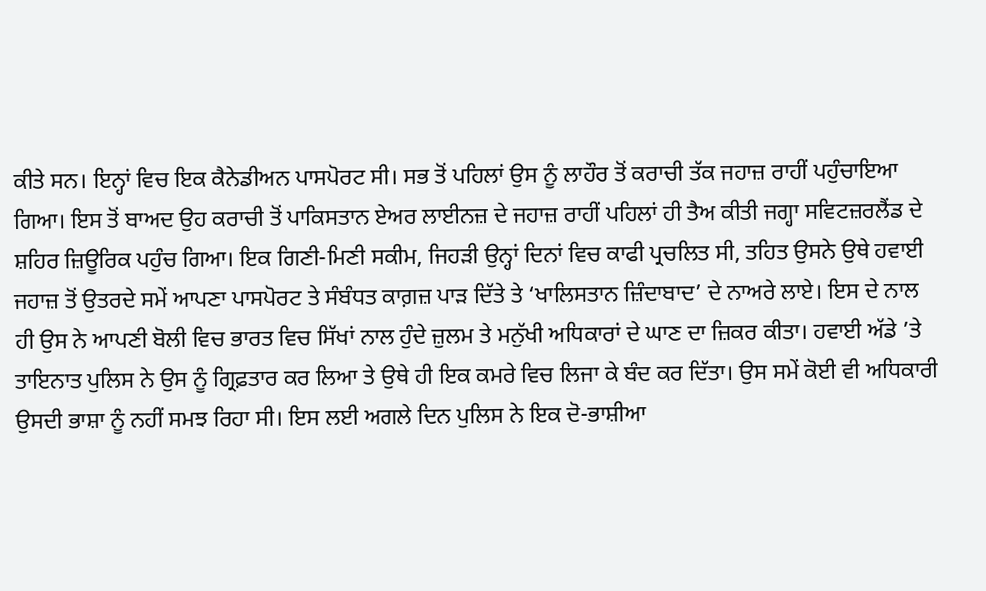ਕੀਤੇ ਸਨ। ਇਨ੍ਹਾਂ ਵਿਚ ਇਕ ਕੈਨੇਡੀਅਨ ਪਾਸਪੋਰਟ ਸੀ। ਸਭ ਤੋਂ ਪਹਿਲਾਂ ਉਸ ਨੂੰ ਲਾਹੌਰ ਤੋਂ ਕਰਾਚੀ ਤੱਕ ਜਹਾਜ਼ ਰਾਹੀਂ ਪਹੁੰਚਾਇਆ ਗਿਆ। ਇਸ ਤੋਂ ਬਾਅਦ ਉਹ ਕਰਾਚੀ ਤੋਂ ਪਾਕਿਸਤਾਨ ਏਅਰ ਲਾਈਨਜ਼ ਦੇ ਜਹਾਜ਼ ਰਾਹੀਂ ਪਹਿਲਾਂ ਹੀ ਤੈਅ ਕੀਤੀ ਜਗ੍ਹਾ ਸਵਿਟਜ਼ਰਲੈਂਡ ਦੇ ਸ਼ਹਿਰ ਜ਼ਿਊਰਿਕ ਪਹੁੰਚ ਗਿਆ। ਇਕ ਗਿਣੀ-ਮਿਣੀ ਸਕੀਮ, ਜਿਹੜੀ ਉਨ੍ਹਾਂ ਦਿਨਾਂ ਵਿਚ ਕਾਫੀ ਪ੍ਰਚਲਿਤ ਸੀ, ਤਹਿਤ ਉਸਨੇ ਉਥੇ ਹਵਾਈ ਜਹਾਜ਼ ਤੋਂ ਉਤਰਦੇ ਸਮੇਂ ਆਪਣਾ ਪਾਸਪੋਰਟ ਤੇ ਸੰਬੰਧਤ ਕਾਗ਼ਜ਼ ਪਾੜ ਦਿੱਤੇ ਤੇ ‘ਖਾਲਿਸਤਾਨ ਜ਼ਿੰਦਾਬਾਦ’ ਦੇ ਨਾਅਰੇ ਲਾਏ। ਇਸ ਦੇ ਨਾਲ ਹੀ ਉਸ ਨੇ ਆਪਣੀ ਬੋਲੀ ਵਿਚ ਭਾਰਤ ਵਿਚ ਸਿੱਖਾਂ ਨਾਲ ਹੁੰਦੇ ਜ਼ੁਲਮ ਤੇ ਮਨੁੱਖੀ ਅਧਿਕਾਰਾਂ ਦੇ ਘਾਣ ਦਾ ਜ਼ਿਕਰ ਕੀਤਾ। ਹਵਾਈ ਅੱਡੇ ’ਤੇ ਤਾਇਨਾਤ ਪੁਲਿਸ ਨੇ ਉਸ ਨੂੰ ਗ੍ਰਿਫ਼ਤਾਰ ਕਰ ਲਿਆ ਤੇ ਉਥੇ ਹੀ ਇਕ ਕਮਰੇ ਵਿਚ ਲਿਜਾ ਕੇ ਬੰਦ ਕਰ ਦਿੱਤਾ। ਉਸ ਸਮੇਂ ਕੋਈ ਵੀ ਅਧਿਕਾਰੀ ਉਸਦੀ ਭਾਸ਼ਾ ਨੂੰ ਨਹੀਂ ਸਮਝ ਰਿਹਾ ਸੀ। ਇਸ ਲਈ ਅਗਲੇ ਦਿਨ ਪੁਲਿਸ ਨੇ ਇਕ ਦੋ-ਭਾਸ਼ੀਆ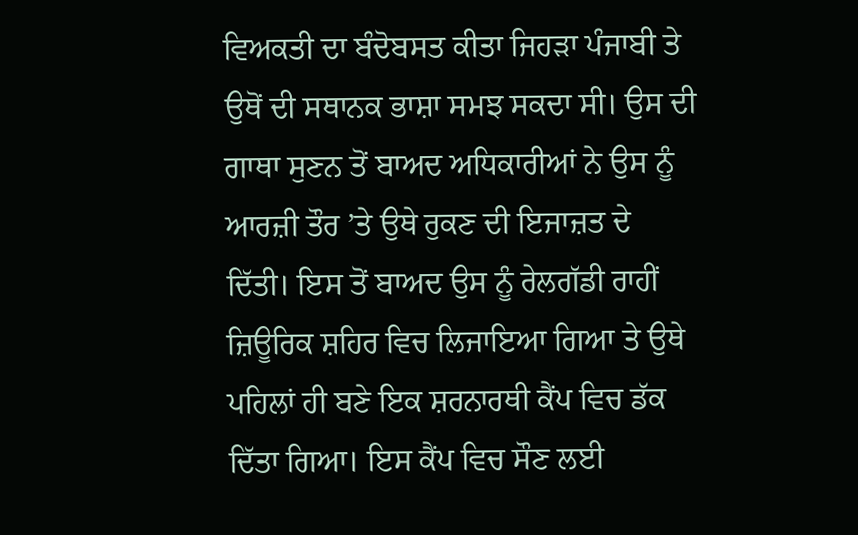ਵਿਅਕਤੀ ਦਾ ਬੰਦੋਬਸਤ ਕੀਤਾ ਜਿਹੜਾ ਪੰਜਾਬੀ ਤੇ ਉਥੋਂ ਦੀ ਸਥਾਨਕ ਭਾਸ਼ਾ ਸਮਝ ਸਕਦਾ ਸੀ। ਉਸ ਦੀ ਗਾਥਾ ਸੁਣਨ ਤੋਂ ਬਾਅਦ ਅਧਿਕਾਰੀਆਂ ਨੇ ਉਸ ਨੂੰ ਆਰਜ਼ੀ ਤੌਰ ’ਤੇ ਉਥੇ ਰੁਕਣ ਦੀ ਇਜਾਜ਼ਤ ਦੇ ਦਿੱਤੀ। ਇਸ ਤੋਂ ਬਾਅਦ ਉਸ ਨੂੰ ਰੇਲਗੱਡੀ ਰਾਹੀਂ ਜ਼ਿਊਰਿਕ ਸ਼ਹਿਰ ਵਿਚ ਲਿਜਾਇਆ ਗਿਆ ਤੇ ਉਥੇ ਪਹਿਲਾਂ ਹੀ ਬਣੇ ਇਕ ਸ਼ਰਨਾਰਥੀ ਕੈਂਪ ਵਿਚ ਡੱਕ ਦਿੱਤਾ ਗਿਆ। ਇਸ ਕੈਂਪ ਵਿਚ ਸੌਣ ਲਈ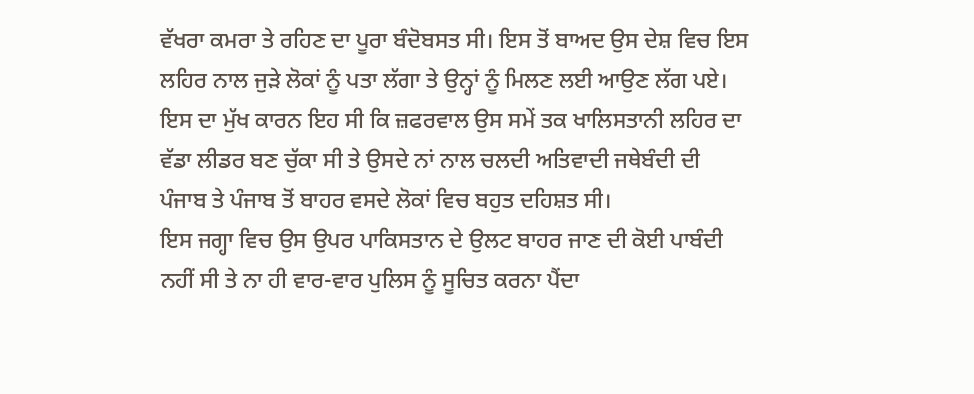ਵੱਖਰਾ ਕਮਰਾ ਤੇ ਰਹਿਣ ਦਾ ਪੂਰਾ ਬੰਦੋਬਸਤ ਸੀ। ਇਸ ਤੋਂ ਬਾਅਦ ਉਸ ਦੇਸ਼ ਵਿਚ ਇਸ ਲਹਿਰ ਨਾਲ ਜੁੜੇ ਲੋਕਾਂ ਨੂੰ ਪਤਾ ਲੱਗਾ ਤੇ ਉਨ੍ਹਾਂ ਨੂੰ ਮਿਲਣ ਲਈ ਆਉਣ ਲੱਗ ਪਏ। ਇਸ ਦਾ ਮੁੱਖ ਕਾਰਨ ਇਹ ਸੀ ਕਿ ਜ਼ਫਰਵਾਲ ਉਸ ਸਮੇਂ ਤਕ ਖਾਲਿਸਤਾਨੀ ਲਹਿਰ ਦਾ ਵੱਡਾ ਲੀਡਰ ਬਣ ਚੁੱਕਾ ਸੀ ਤੇ ਉਸਦੇ ਨਾਂ ਨਾਲ ਚਲਦੀ ਅਤਿਵਾਦੀ ਜਥੇਬੰਦੀ ਦੀ ਪੰਜਾਬ ਤੇ ਪੰਜਾਬ ਤੋਂ ਬਾਹਰ ਵਸਦੇ ਲੋਕਾਂ ਵਿਚ ਬਹੁਤ ਦਹਿਸ਼ਤ ਸੀ।
ਇਸ ਜਗ੍ਹਾ ਵਿਚ ਉਸ ਉਪਰ ਪਾਕਿਸਤਾਨ ਦੇ ਉਲਟ ਬਾਹਰ ਜਾਣ ਦੀ ਕੋਈ ਪਾਬੰਦੀ ਨਹੀਂ ਸੀ ਤੇ ਨਾ ਹੀ ਵਾਰ-ਵਾਰ ਪੁਲਿਸ ਨੂੰ ਸੂਚਿਤ ਕਰਨਾ ਪੈਂਦਾ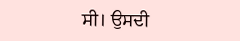ਸੀ। ਉਸਦੀ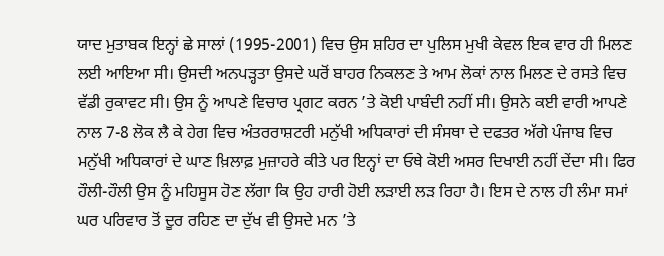ਯਾਦ ਮੁਤਾਬਕ ਇਨ੍ਹਾਂ ਛੇ ਸਾਲਾਂ (1995-2001) ਵਿਚ ਉਸ ਸ਼ਹਿਰ ਦਾ ਪੁਲਿਸ ਮੁਖੀ ਕੇਵਲ ਇਕ ਵਾਰ ਹੀ ਮਿਲਣ ਲਈ ਆਇਆ ਸੀ। ਉਸਦੀ ਅਨਪੜ੍ਹਤਾ ਉਸਦੇ ਘਰੋਂ ਬਾਹਰ ਨਿਕਲਣ ਤੇ ਆਮ ਲੋਕਾਂ ਨਾਲ ਮਿਲਣ ਦੇ ਰਸਤੇ ਵਿਚ ਵੱਡੀ ਰੁਕਾਵਟ ਸੀ। ਉਸ ਨੂੰ ਆਪਣੇ ਵਿਚਾਰ ਪ੍ਰਗਟ ਕਰਨ ’ਤੇ ਕੋਈ ਪਾਬੰਦੀ ਨਹੀਂ ਸੀ। ਉਸਨੇ ਕਈ ਵਾਰੀ ਆਪਣੇ ਨਾਲ 7-8 ਲੋਕ ਲੈ ਕੇ ਹੇਗ ਵਿਚ ਅੰਤਰਰਾਸ਼ਟਰੀ ਮਨੁੱਖੀ ਅਧਿਕਾਰਾਂ ਦੀ ਸੰਸਥਾ ਦੇ ਦਫਤਰ ਅੱਗੇ ਪੰਜਾਬ ਵਿਚ ਮਨੁੱਖੀ ਅਧਿਕਾਰਾਂ ਦੇ ਘਾਣ ਖ਼ਿਲਾਫ਼ ਮੁਜ਼ਾਹਰੇ ਕੀਤੇ ਪਰ ਇਨ੍ਹਾਂ ਦਾ ਓਥੇ ਕੋਈ ਅਸਰ ਦਿਖਾਈ ਨਹੀਂ ਦੇਂਦਾ ਸੀ। ਫਿਰ ਹੌਲੀ-ਹੌਲੀ ਉਸ ਨੂੰ ਮਹਿਸੂਸ ਹੋਣ ਲੱਗਾ ਕਿ ਉਹ ਹਾਰੀ ਹੋਈ ਲੜਾਈ ਲੜ ਰਿਹਾ ਹੈ। ਇਸ ਦੇ ਨਾਲ ਹੀ ਲੰਮਾ ਸਮਾਂ ਘਰ ਪਰਿਵਾਰ ਤੋਂ ਦੂਰ ਰਹਿਣ ਦਾ ਦੁੱਖ ਵੀ ਉਸਦੇ ਮਨ ’ਤੇ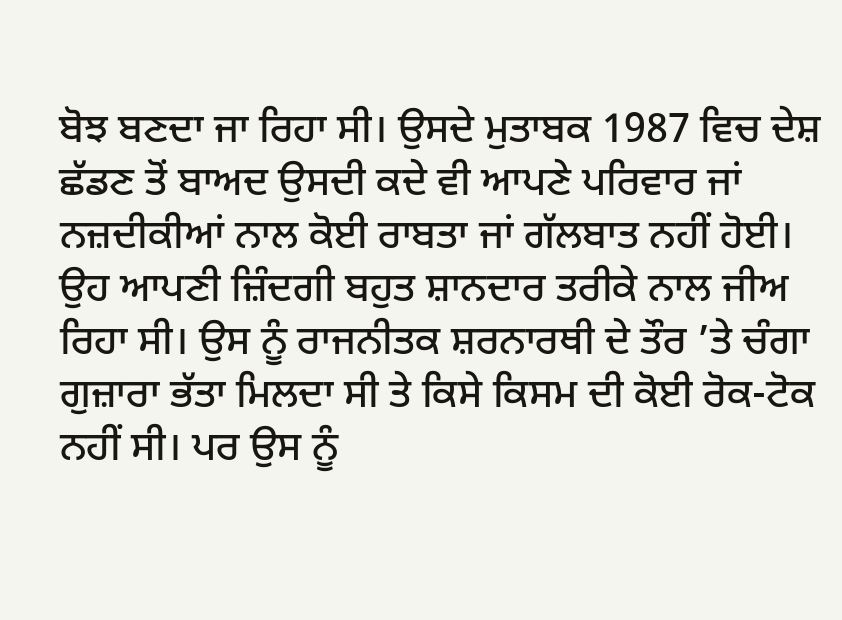ਬੋਝ ਬਣਦਾ ਜਾ ਰਿਹਾ ਸੀ। ਉਸਦੇ ਮੁਤਾਬਕ 1987 ਵਿਚ ਦੇਸ਼ ਛੱਡਣ ਤੋਂ ਬਾਅਦ ਉਸਦੀ ਕਦੇ ਵੀ ਆਪਣੇ ਪਰਿਵਾਰ ਜਾਂ ਨਜ਼ਦੀਕੀਆਂ ਨਾਲ ਕੋਈ ਰਾਬਤਾ ਜਾਂ ਗੱਲਬਾਤ ਨਹੀਂ ਹੋਈ। ਉਹ ਆਪਣੀ ਜ਼ਿੰਦਗੀ ਬਹੁਤ ਸ਼ਾਨਦਾਰ ਤਰੀਕੇ ਨਾਲ ਜੀਅ ਰਿਹਾ ਸੀ। ਉਸ ਨੂੰ ਰਾਜਨੀਤਕ ਸ਼ਰਨਾਰਥੀ ਦੇ ਤੌਰ ’ਤੇ ਚੰਗਾ ਗੁਜ਼ਾਰਾ ਭੱਤਾ ਮਿਲਦਾ ਸੀ ਤੇ ਕਿਸੇ ਕਿਸਮ ਦੀ ਕੋਈ ਰੋਕ-ਟੋਕ ਨਹੀਂ ਸੀ। ਪਰ ਉਸ ਨੂੰ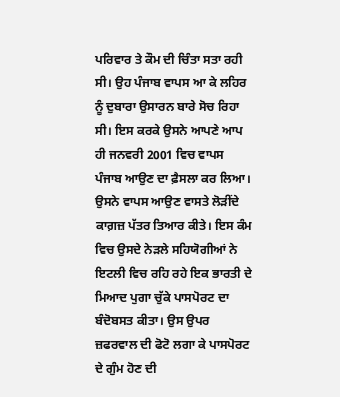ਪਰਿਵਾਰ ਤੇ ਕੌਮ ਦੀ ਚਿੰਤਾ ਸਤਾ ਰਹੀ ਸੀ। ਉਹ ਪੰਜਾਬ ਵਾਪਸ ਆ ਕੇ ਲਹਿਰ ਨੂੰ ਦੁਬਾਰਾ ਉਸਾਰਨ ਬਾਰੇ ਸੋਚ ਰਿਹਾ ਸੀ। ਇਸ ਕਰਕੇ ਉਸਨੇ ਆਪਣੇ ਆਪ ਹੀ ਜਨਵਰੀ 2001 ਵਿਚ ਵਾਪਸ ਪੰਜਾਬ ਆਉਣ ਦਾ ਫ਼ੈਸਲਾ ਕਰ ਲਿਆ।
ਉਸਨੇ ਵਾਪਸ ਆਉਣ ਵਾਸਤੇ ਲੋੜੀਂਦੇ ਕਾਗ਼ਜ਼ ਪੱਤਰ ਤਿਆਰ ਕੀਤੇ। ਇਸ ਕੰਮ ਵਿਚ ਉਸਦੇ ਨੇੜਲੇ ਸਹਿਯੋਗੀਆਂ ਨੇ ਇਟਲੀ ਵਿਚ ਰਹਿ ਰਹੇ ਇਕ ਭਾਰਤੀ ਦੇ ਮਿਆਦ ਪੁਗਾ ਚੁੱਕੇ ਪਾਸਪੋਰਟ ਦਾ ਬੰਦੋਬਸਤ ਕੀਤਾ। ਉਸ ਉਪਰ ਜ਼ਫਰਵਾਲ ਦੀ ਫੋਟੋ ਲਗਾ ਕੇ ਪਾਸਪੋਰਟ ਦੇ ਗੁੰਮ ਹੋਣ ਦੀ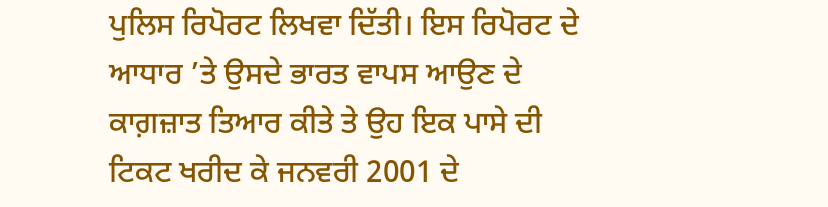ਪੁਲਿਸ ਰਿਪੋਰਟ ਲਿਖਵਾ ਦਿੱਤੀ। ਇਸ ਰਿਪੋਰਟ ਦੇ ਆਧਾਰ ’ਤੇ ਉਸਦੇ ਭਾਰਤ ਵਾਪਸ ਆਉਣ ਦੇ ਕਾਗ਼ਜ਼ਾਤ ਤਿਆਰ ਕੀਤੇ ਤੇ ਉਹ ਇਕ ਪਾਸੇ ਦੀ ਟਿਕਟ ਖਰੀਦ ਕੇ ਜਨਵਰੀ 2001 ਦੇ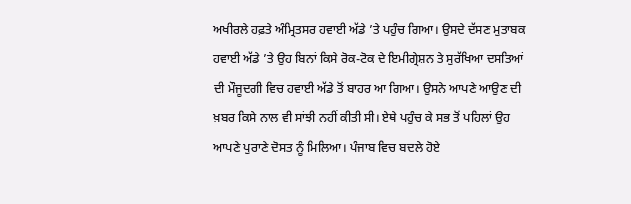ਅਖੀਰਲੇ ਹਫ਼ਤੇ ਅੰਮ੍ਰਿਤਸਰ ਹਵਾਈ ਅੱਡੇ ’ਤੇ ਪਹੁੰਚ ਗਿਆ। ਉਸਦੇ ਦੱਸਣ ਮੁਤਾਬਕ ਹਵਾਈ ਅੱਡੇ ’ਤੇ ਉਹ ਬਿਨਾਂ ਕਿਸੇ ਰੋਕ-ਟੋਕ ਦੇ ਇਮੀਗ੍ਰੇਸ਼ਨ ਤੇ ਸੁਰੱਖਿਆ ਦਸਤਿਆਂ ਦੀ ਮੌਜੂਦਗੀ ਵਿਚ ਹਵਾਈ ਅੱਡੇ ਤੋਂ ਬਾਹਰ ਆ ਗਿਆ। ਉਸਨੇ ਆਪਣੇ ਆਉਣ ਦੀ ਖ਼ਬਰ ਕਿਸੇ ਨਾਲ ਵੀ ਸਾਂਝੀ ਨਹੀਂ ਕੀਤੀ ਸੀ। ਏਥੇ ਪਹੁੰਚ ਕੇ ਸਭ ਤੋਂ ਪਹਿਲਾਂ ਉਹ ਆਪਣੇ ਪੁਰਾਣੇ ਦੋਸਤ ਨੂੰ ਮਿਲਿਆ। ਪੰਜਾਬ ਵਿਚ ਬਦਲੇ ਹੋਏ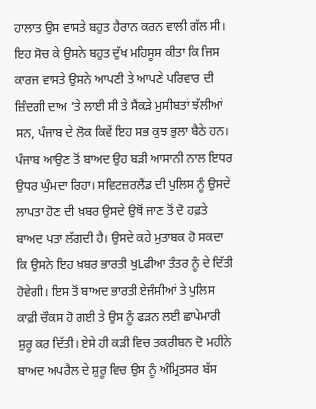ਹਾਲਾਤ ਉਸ ਵਾਸਤੇ ਬਹੁਤ ਹੈਰਾਨ ਕਰਨ ਵਾਲੀ ਗੱਲ ਸੀ। ਇਹ ਸੋਚ ਕੇ ਉਸਨੇ ਬਹੁਤ ਦੁੱਖ ਮਹਿਸੂਸ ਕੀਤਾ ਕਿ ਜਿਸ ਕਾਰਜ ਵਾਸਤੇ ਉਸਨੇ ਆਪਣੀ ਤੇ ਆਪਣੇ ਪਰਿਵਾਰ ਦੀ ਜ਼ਿੰਦਗੀ ਦਾਅ ’ਤੇ ਲਾਈ ਸੀ ਤੇ ਸੈਂਕੜੇ ਮੁਸੀਬਤਾਂ ਝੱਲੀਆਂ ਸਨ, ਪੰਜਾਬ ਦੇ ਲੋਕ ਕਿਵੇਂ ਇਹ ਸਭ ਕੁਝ ਭੁਲਾ ਬੈਠੇ ਹਨ।
ਪੰਜਾਬ ਆਉਣ ਤੋਂ ਬਾਅਦ ਉਹ ਬੜੀ ਆਸਾਨੀ ਨਾਲ ਇਧਰ ਉਧਰ ਘੁੰਮਦਾ ਰਿਹਾ। ਸਵਿਟਜ਼ਰਲੈਂਡ ਦੀ ਪੁਲਿਸ ਨੂੰ ਉਸਦੇ ਲਾਪਤਾ ਹੋਣ ਦੀ ਖ਼ਬਰ ਉਸਦੇ ਉਥੋਂ ਜਾਣ ਤੋਂ ਦੋ ਹਫ਼ਤੇ ਬਾਅਦ ਪਤਾ ਲੱਗਦੀ ਹੈ। ਉਸਦੇ ਕਹੇ ਮੁਤਾਬਕ ਹੋ ਸਕਦਾ ਕਿ ਉਸਨੇ ਇਹ ਖ਼ਬਰ ਭਾਰਤੀ ਖੁLਫੀਆ ਤੰਤਰ ਨੂੰ ਦੇ ਦਿੱਤੀ ਹੋਵੇਗੀ। ਇਸ ਤੋਂ ਬਾਅਦ ਭਾਰਤੀ ਏਜੰਸੀਆਂ ਤੇ ਪੁਲਿਸ ਕਾਫ਼ੀ ਚੌਕਸ ਹੋ ਗਈ ਤੇ ਉਸ ਨੂੰ ਫੜਨ ਲਈ ਛਾਪੇਮਾਰੀ ਸ਼ੁਰੂ ਕਰ ਦਿੱਤੀ। ਏਸੇ ਹੀ ਕੜੀ ਵਿਚ ਤਕਰੀਬਨ ਦੋ ਮਹੀਨੇ ਬਾਅਦ ਅਪਰੈਲ ਦੇ ਸ਼ੁਰੂ ਵਿਚ ਉਸ ਨੂੰ ਅੰਮ੍ਰਿਤਸਰ ਬੱਸ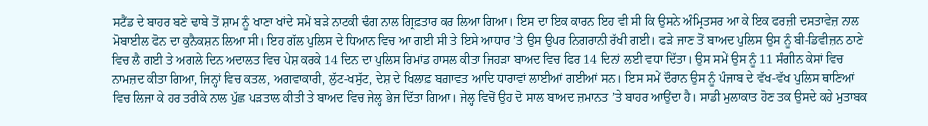ਸਟੈਂਡ ਦੇ ਬਾਹਰ ਬਣੇ ਢਾਬੇ ਤੋਂ ਸ਼ਾਮ ਨੂੰ ਖਾਣਾ ਖਾਂਦੇ ਸਮੇਂ ਬੜੇ ਨਾਟਕੀ ਢੰਗ ਨਾਲ ਗ੍ਰਿਫ਼ਤਾਰ ਕਰ ਲਿਆ ਗਿਆ। ਇਸ ਦਾ ਇਕ ਕਾਰਨ ਇਹ ਵੀ ਸੀ ਕਿ ਉਸਨੇ ਅੰਮ੍ਰਿਤਸਰ ਆ ਕੇ ਇਕ ਫਰਜ਼ੀ ਦਸਤਾਵੇਜ਼ ਨਾਲ ਮੋਬਾਈਲ ਫੋਨ ਦਾ ਕੁਨੈਕਸ਼ਨ ਲਿਆ ਸੀ। ਇਹ ਗੱਲ ਪੁਲਿਸ ਦੇ ਧਿਆਨ ਵਿਚ ਆ ਗਈ ਸੀ ਤੇ ਇਸੇ ਆਧਾਰ ’ਤੇ ਉਸ ਉਪਰ ਨਿਗਰਾਨੀ ਰੱਖੀ ਗਈ। ਫੜੇ ਜਾਣ ਤੋਂ ਬਾਅਦ ਪੁਲਿਸ ਉਸ ਨੂੰ ਬੀ-ਡਿਵੀਜ਼ਨ ਠਾਣੇ ਵਿਚ ਲੈ ਗਈ ਤੇ ਅਗਲੇ ਦਿਨ ਅਦਾਲਤ ਵਿਚ ਪੇਸ਼ ਕਰਕੇ 14 ਦਿਨ ਦਾ ਪੁਲਿਸ ਰਿਮਾਂਡ ਹਾਸਲ ਕੀਤਾ ਜਿਹੜਾ ਬਾਅਦ ਵਿਚ ਫਿਰ 14 ਦਿਨਾਂ ਲਈ ਵਧਾ ਦਿੱਤਾ। ਉਸ ਸਮੇਂ ਉਸ ਨੂੰ 11 ਸੰਗੀਨ ਕੇਸਾਂ ਵਿਚ ਨਾਮਜ਼ਦ ਕੀਤਾ ਗਿਆ, ਜਿਨ੍ਹਾਂ ਵਿਚ ਕਤਲ, ਅਗਵਾਕਾਰੀ, ਲੁੱਟ-ਖਸੁੱਟ, ਦੇਸ਼ ਦੇ ਖਿਲਾਫ਼ ਬਗ਼ਾਵਤ ਆਦਿ ਧਾਰਾਵਾਂ ਲਾਈਆਂ ਗਈਆਂ ਸਨ। ਇਸ ਸਮੇਂ ਦੌਰਾਨ ਉਸ ਨੂੰ ਪੰਜਾਬ ਦੇ ਵੱਖ-ਵੱਖ ਪੁਲਿਸ ਥਾਣਿਆਂ ਵਿਚ ਲਿਜਾ ਕੇ ਹਰ ਤਰੀਕੇ ਨਾਲ ਪੁੱਛ ਪੜਤਾਲ ਕੀਤੀ ਤੇ ਬਾਅਦ ਵਿਚ ਜੇਲ੍ਹ ਭੇਜ ਦਿੱਤਾ ਗਿਆ। ਜੇਲ੍ਹ ਵਿਚੋਂ ਉਹ ਦੋ ਸਾਲ ਬਾਅਦ ਜ਼ਮਾਨਤ ’ਤੇ ਬਾਹਰ ਆਉਂਦਾ ਹੈ। ਸਾਡੀ ਮੁਲਾਕਾਤ ਹੋਣ ਤਕ ਉਸਦੇ ਕਹੇ ਮੁਤਾਬਕ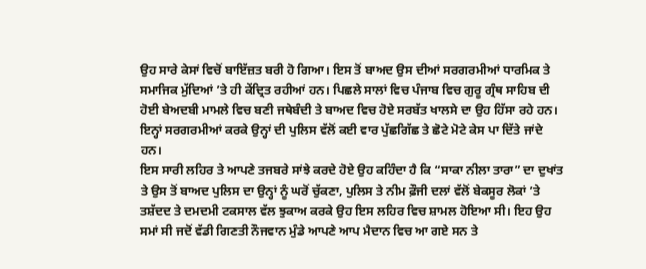ਉਹ ਸਾਰੇ ਕੇਸਾਂ ਵਿਚੋਂ ਬਾਇੱਜ਼ਤ ਬਰੀ ਹੋ ਗਿਆ। ਇਸ ਤੋਂ ਬਾਅਦ ਉਸ ਦੀਆਂ ਸਰਗਰਮੀਆਂ ਧਾਰਮਿਕ ਤੇ ਸਮਾਜਿਕ ਮੁੱਦਿਆਂ ’ਤੇ ਹੀ ਕੇਂਦ੍ਰਿਤ ਰਹੀਆਂ ਹਨ। ਪਿਛਲੇ ਸਾਲਾਂ ਵਿਚ ਪੰਜਾਬ ਵਿਚ ਗੁਰੂ ਗ੍ਰੰਥ ਸਾਹਿਬ ਦੀ ਹੋਈ ਬੇਅਦਬੀ ਮਾਮਲੇ ਵਿਚ ਬਣੀ ਜਥੇਬੰਦੀ ਤੇ ਬਾਅਦ ਵਿਚ ਹੋਏ ਸਰਬੱਤ ਖਾਲਸੇ ਦਾ ਉਹ ਹਿੱਸਾ ਰਹੇ ਹਨ। ਇਨ੍ਹਾਂ ਸਰਗਰਮੀਆਂ ਕਰਕੇ ਉਨ੍ਹਾਂ ਦੀ ਪੁਲਿਸ ਵੱਲੋਂ ਕਈ ਵਾਰ ਪੁੱਛਗਿੱਛ ਤੇ ਛੋਟੇ ਮੋਟੇ ਕੇਸ ਪਾ ਦਿੱਤੇ ਜਾਂਦੇ ਹਨ।
ਇਸ ਸਾਰੀ ਲਹਿਰ ਤੇ ਆਪਣੇ ਤਜਬਰੇ ਸਾਂਝੇ ਕਰਦੇ ਹੋਏ ਉਹ ਕਹਿੰਦਾ ਹੈ ਕਿ “ਸਾਕਾ ਨੀਲਾ ਤਾਰਾ” ਦਾ ਦੁਖਾਂਤ ਤੇ ਉਸ ਤੋਂ ਬਾਅਦ ਪੁਲਿਸ ਦਾ ਉਨ੍ਹਾਂ ਨੂੰ ਘਰੋਂ ਚੁੱਕਣਾ, ਪੁਲਿਸ ਤੇ ਨੀਮ ਫ਼ੌਜੀ ਦਲਾਂ ਵੱਲੋਂ ਬੇਕਸੂਰ ਲੋਕਾਂ ’ਤੇ ਤਸ਼ੱਦਦ ਤੇ ਦਮਦਮੀ ਟਕਸਾਲ ਵੱਲ ਝੁਕਾਅ ਕਰਕੇ ਉਹ ਇਸ ਲਹਿਰ ਵਿਚ ਸ਼ਾਮਲ ਹੋਇਆ ਸੀ। ਇਹ ਉਹ ਸਮਾਂ ਸੀ ਜਦੋਂ ਵੱਡੀ ਗਿਣਤੀ ਨੌਜਵਾਨ ਮੁੰਡੇ ਆਪਣੇ ਆਪ ਮੈਦਾਨ ਵਿਚ ਆ ਗਏ ਸਨ ਤੇ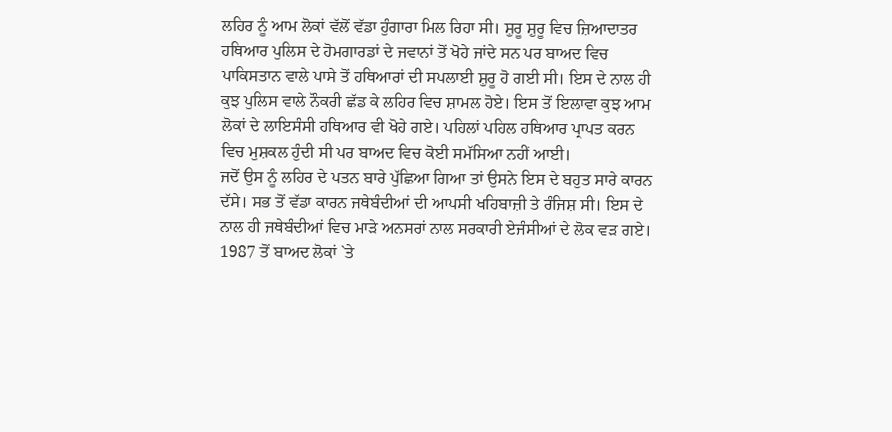ਲਹਿਰ ਨੂੰ ਆਮ ਲੋਕਾਂ ਵੱਲੋਂ ਵੱਡਾ ਹੁੰਗਾਰਾ ਮਿਲ ਰਿਹਾ ਸੀ। ਸ਼ੁਰੂ ਸ਼ੁਰੂ ਵਿਚ ਜ਼ਿਆਦਾਤਰ ਹਥਿਆਰ ਪੁਲਿਸ ਦੇ ਹੋਮਗਾਰਡਾਂ ਦੇ ਜਵਾਨਾਂ ਤੋਂ ਖੋਹੇ ਜਾਂਦੇ ਸਨ ਪਰ ਬਾਅਦ ਵਿਚ ਪਾਕਿਸਤਾਨ ਵਾਲੇ ਪਾਸੇ ਤੋਂ ਹਥਿਆਰਾਂ ਦੀ ਸਪਲਾਈ ਸ਼ੁਰੂ ਹੋ ਗਈ ਸੀ। ਇਸ ਦੇ ਨਾਲ ਹੀ ਕੁਝ ਪੁਲਿਸ ਵਾਲੇ ਨੌਕਰੀ ਛੱਡ ਕੇ ਲਹਿਰ ਵਿਚ ਸ਼ਾਮਲ ਹੋਏ। ਇਸ ਤੋਂ ਇਲਾਵਾ ਕੁਝ ਆਮ ਲੋਕਾਂ ਦੇ ਲਾਇਸੰਸੀ ਹਥਿਆਰ ਵੀ ਖੋਹੇ ਗਏ। ਪਹਿਲਾਂ ਪਹਿਲ ਹਥਿਆਰ ਪ੍ਰਾਪਤ ਕਰਨ ਵਿਚ ਮੁਸ਼ਕਲ ਹੁੰਦੀ ਸੀ ਪਰ ਬਾਅਦ ਵਿਚ ਕੋਈ ਸਮੱਸਿਆ ਨਹੀਂ ਆਈ।
ਜਦੋਂ ਉਸ ਨੂੰ ਲਹਿਰ ਦੇ ਪਤਨ ਬਾਰੇ ਪੁੱਛਿਆ ਗਿਆ ਤਾਂ ਉਸਨੇ ਇਸ ਦੇ ਬਹੁਤ ਸਾਰੇ ਕਾਰਨ ਦੱਸੇ। ਸਭ ਤੋਂ ਵੱਡਾ ਕਾਰਨ ਜਥੇਬੰਦੀਆਂ ਦੀ ਆਪਸੀ ਖਹਿਬਾਜ਼ੀ ਤੇ ਰੰਜਿਸ਼ ਸੀ। ਇਸ ਦੇ ਨਾਲ ਹੀ ਜਥੇਬੰਦੀਆਂ ਵਿਚ ਮਾੜੇ ਅਨਸਰਾਂ ਨਾਲ ਸਰਕਾਰੀ ਏਜੰਸੀਆਂ ਦੇ ਲੋਕ ਵੜ ਗਏ। 1987 ਤੋਂ ਬਾਅਦ ਲੋਕਾਂ `ਤੇ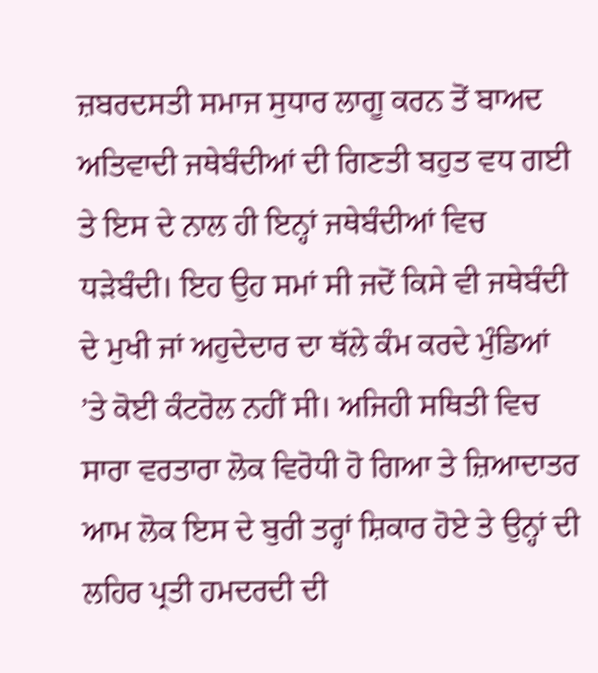ਜ਼ਬਰਦਸਤੀ ਸਮਾਜ ਸੁਧਾਰ ਲਾਗੂ ਕਰਨ ਤੋਂ ਬਾਅਦ ਅਤਿਵਾਦੀ ਜਥੇਬੰਦੀਆਂ ਦੀ ਗਿਣਤੀ ਬਹੁਤ ਵਧ ਗਈ ਤੇ ਇਸ ਦੇ ਨਾਲ ਹੀ ਇਨ੍ਹਾਂ ਜਥੇਬੰਦੀਆਂ ਵਿਚ ਧੜੇਬੰਦੀ। ਇਹ ਉਹ ਸਮਾਂ ਸੀ ਜਦੋਂ ਕਿਸੇ ਵੀ ਜਥੇਬੰਦੀ ਦੇ ਮੁਖੀ ਜਾਂ ਅਹੁਦੇਦਾਰ ਦਾ ਥੱਲੇ ਕੰਮ ਕਰਦੇ ਮੁੰਡਿਆਂ ’ਤੇ ਕੋਈ ਕੰਟਰੋਲ ਨਹੀਂ ਸੀ। ਅਜਿਹੀ ਸਥਿਤੀ ਵਿਚ ਸਾਰਾ ਵਰਤਾਰਾ ਲੋਕ ਵਿਰੋਧੀ ਹੋ ਗਿਆ ਤੇ ਜ਼ਿਆਦਾਤਰ ਆਮ ਲੋਕ ਇਸ ਦੇ ਬੁਰੀ ਤਰ੍ਹਾਂ ਸ਼ਿਕਾਰ ਹੋਏ ਤੇ ਉਨ੍ਹਾਂ ਦੀ ਲਹਿਰ ਪ੍ਰਤੀ ਹਮਦਰਦੀ ਦੀ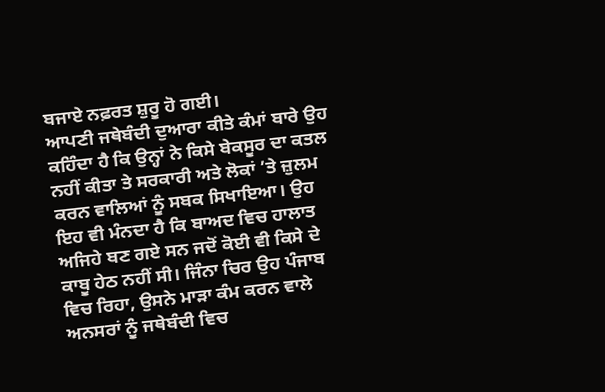ਬਜਾਏ ਨਫ਼ਰਤ ਸ਼ੁਰੂ ਹੋ ਗਈ।
ਆਪਣੀ ਜਥੇਬੰਦੀ ਦੁਆਰਾ ਕੀਤੇ ਕੰਮਾਂ ਬਾਰੇ ਉਹ ਕਹਿੰਦਾ ਹੈ ਕਿ ਉਨ੍ਹਾਂ ਨੇ ਕਿਸੇ ਬੇਕਸੂਰ ਦਾ ਕਤਲ ਨਹੀਂ ਕੀਤਾ ਤੇ ਸਰਕਾਰੀ ਅਤੇ ਲੋਕਾਂ ’ਤੇ ਜ਼ੁਲਮ ਕਰਨ ਵਾਲਿਆਂ ਨੂੰ ਸਬਕ ਸਿਖਾਇਆ। ਉਹ ਇਹ ਵੀ ਮੰਨਦਾ ਹੈ ਕਿ ਬਾਅਦ ਵਿਚ ਹਾਲਾਤ ਅਜਿਹੇ ਬਣ ਗਏ ਸਨ ਜਦੋਂ ਕੋਈ ਵੀ ਕਿਸੇ ਦੇ ਕਾਬੂ ਹੇਠ ਨਹੀਂ ਸੀ। ਜਿੰਨਾ ਚਿਰ ਉਹ ਪੰਜਾਬ ਵਿਚ ਰਿਹਾ, ਉਸਨੇ ਮਾੜਾ ਕੰਮ ਕਰਨ ਵਾਲੇ ਅਨਸਰਾਂ ਨੂੰ ਜਥੇਬੰਦੀ ਵਿਚ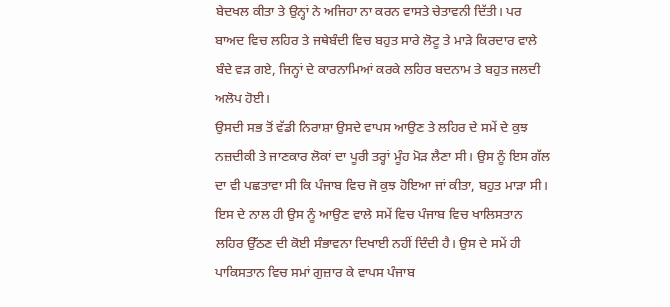ਬੇਦਖਲ ਕੀਤਾ ਤੇ ਉਨ੍ਹਾਂ ਨੇ ਅਜਿਹਾ ਨਾ ਕਰਨ ਵਾਸਤੇ ਚੇਤਾਵਨੀ ਦਿੱਤੀ। ਪਰ ਬਾਅਦ ਵਿਚ ਲਹਿਰ ਤੇ ਜਥੇਬੰਦੀ ਵਿਚ ਬਹੁਤ ਸਾਰੇ ਲੋਟੂ ਤੇ ਮਾੜੇ ਕਿਰਦਾਰ ਵਾਲੇ ਬੰਦੇ ਵੜ ਗਏ, ਜਿਨ੍ਹਾਂ ਦੇ ਕਾਰਨਾਮਿਆਂ ਕਰਕੇ ਲਹਿਰ ਬਦਨਾਮ ਤੇ ਬਹੁਤ ਜਲਦੀ ਅਲੋਪ ਹੋਈ।
ਉਸਦੀ ਸਭ ਤੋਂ ਵੱਡੀ ਨਿਰਾਸ਼ਾ ਉਸਦੇ ਵਾਪਸ ਆਉਣ ਤੇ ਲਹਿਰ ਦੇ ਸਮੇਂ ਦੇ ਕੁਝ ਨਜ਼ਦੀਕੀ ਤੇ ਜਾਣਕਾਰ ਲੋਕਾਂ ਦਾ ਪੂਰੀ ਤਰ੍ਹਾਂ ਮੂੰਹ ਮੋੜ ਲੈਣਾ ਸੀ। ਉਸ ਨੂੰ ਇਸ ਗੱਲ ਦਾ ਵੀ ਪਛਤਾਵਾ ਸੀ ਕਿ ਪੰਜਾਬ ਵਿਚ ਜੋ ਕੁਝ ਹੋਇਆ ਜਾਂ ਕੀਤਾ, ਬਹੁਤ ਮਾੜਾ ਸੀ। ਇਸ ਦੇ ਨਾਲ ਹੀ ਉਸ ਨੂੰ ਆਉਣ ਵਾਲੇ ਸਮੇਂ ਵਿਚ ਪੰਜਾਬ ਵਿਚ ਖਾਲਿਸਤਾਨ ਲਹਿਰ ਉੱਠਣ ਦੀ ਕੋਈ ਸੰਭਾਵਨਾ ਦਿਖਾਈ ਨਹੀਂ ਦਿੰਦੀ ਹੈ। ਉਸ ਦੇ ਸਮੇਂ ਹੀ ਪਾਕਿਸਤਾਨ ਵਿਚ ਸਮਾਂ ਗੁਜ਼ਾਰ ਕੇ ਵਾਪਸ ਪੰਜਾਬ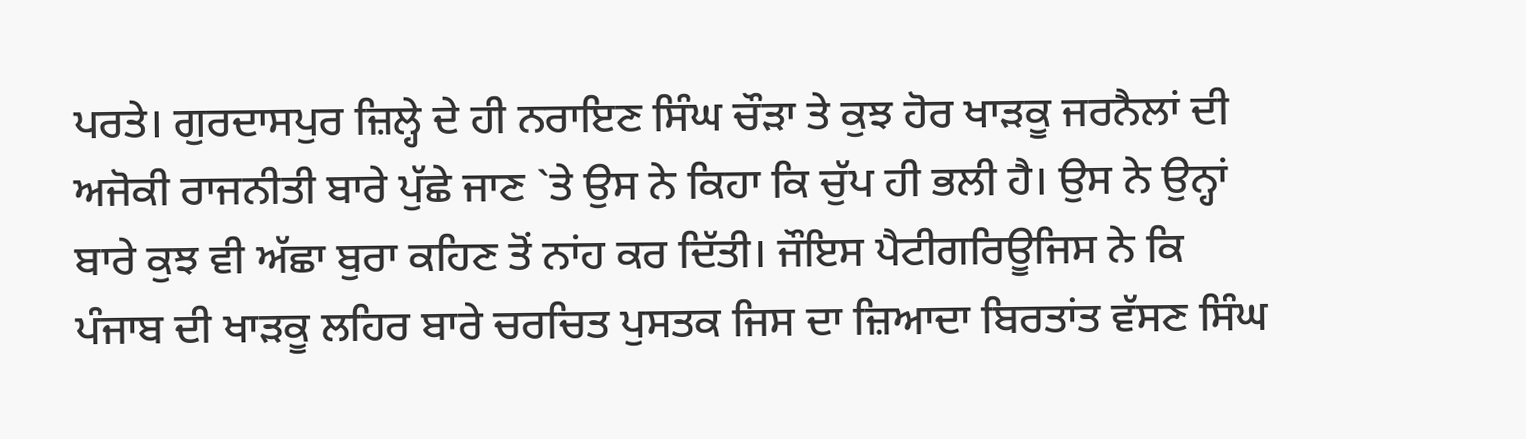ਪਰਤੇ। ਗੁਰਦਾਸਪੁਰ ਜ਼ਿਲ੍ਹੇ ਦੇ ਹੀ ਨਰਾਇਣ ਸਿੰਘ ਚੌੜਾ ਤੇ ਕੁਝ ਹੋਰ ਖਾੜਕੂ ਜਰਨੈਲਾਂ ਦੀ ਅਜੋਕੀ ਰਾਜਨੀਤੀ ਬਾਰੇ ਪੁੱਛੇ ਜਾਣ `ਤੇ ਉਸ ਨੇ ਕਿਹਾ ਕਿ ਚੁੱਪ ਹੀ ਭਲੀ ਹੈ। ਉਸ ਨੇ ਉਨ੍ਹਾਂ ਬਾਰੇ ਕੁਝ ਵੀ ਅੱਛਾ ਬੁਰਾ ਕਹਿਣ ਤੋਂ ਨਾਂਹ ਕਰ ਦਿੱਤੀ। ਜੌਇਸ ਪੈਟੀਗਰਿਊਜਿਸ ਨੇ ਕਿ ਪੰਜਾਬ ਦੀ ਖਾੜਕੂ ਲਹਿਰ ਬਾਰੇ ਚਰਚਿਤ ਪੁਸਤਕ ਜਿਸ ਦਾ ਜ਼ਿਆਦਾ ਬਿਰਤਾਂਤ ਵੱਸਣ ਸਿੰਘ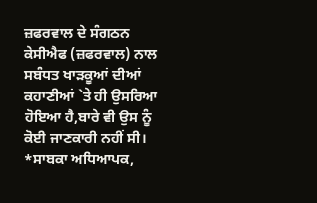ਜ਼ਫਰਵਾਲ ਦੇ ਸੰਗਠਨ ਕੇਸੀਐਫ (ਜ਼ਫਰਵਾਲ) ਨਾਲ ਸਬੰਧਤ ਖਾੜਕੂਆਂ ਦੀਆਂ ਕਹਾਣੀਆਂ `ਤੇ ਹੀ ਉਸਰਿਆ ਹੋਇਆ ਹੈ,ਬਾਰੇ ਵੀ ਉਸ ਨੂੰ ਕੋਈ ਜਾਣਕਾਰੀ ਨਹੀਂ ਸੀ।
*ਸਾਬਕਾ ਅਧਿਆਪਕ,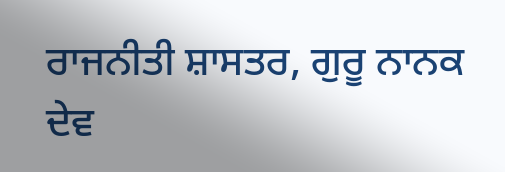ਰਾਜਨੀਤੀ ਸ਼ਾਸਤਰ, ਗੁਰੂ ਨਾਨਕ ਦੇਵ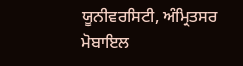ਯੂਨੀਵਰਸਿਟੀ, ਅੰਮ੍ਰਿਤਸਰ ਮੋਬਾਇਲ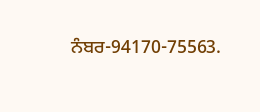ਨੰਬਰ-94170-75563.